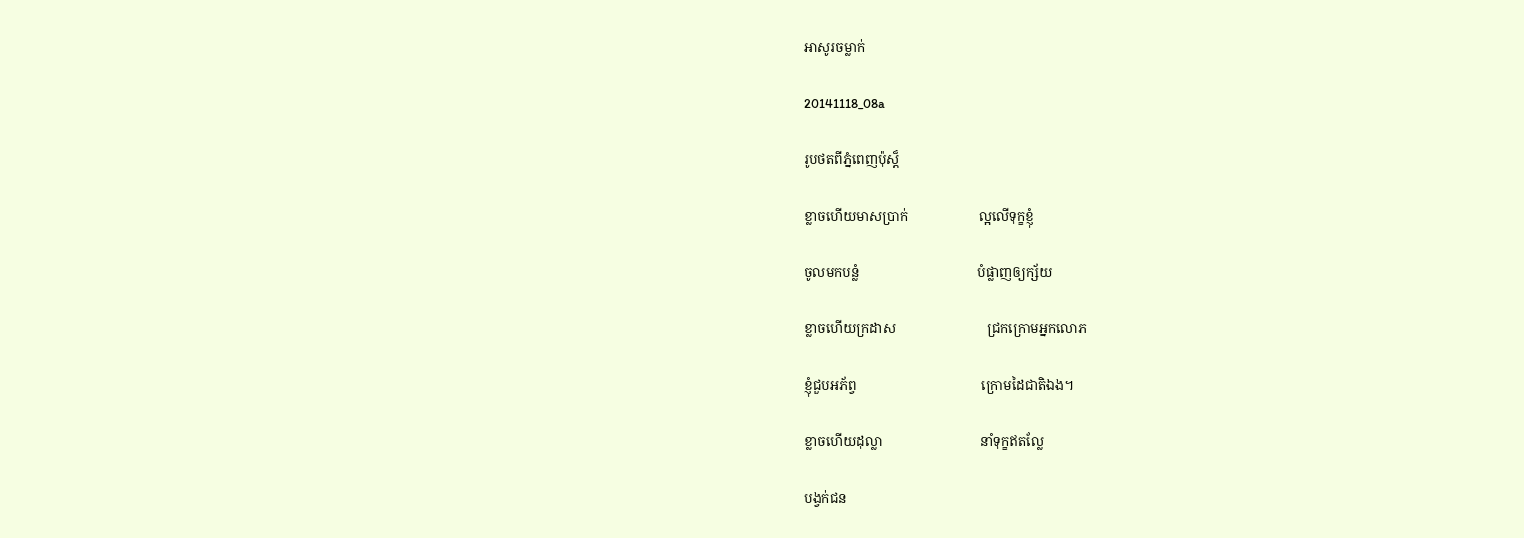អាសូរចម្លាក់

20141118_08a

រូបថតពីភ្នំពេញប៉ុស្ត៏

ខ្លាចហើយមាសប្រាក់                     ល្អលើទុក្ខខ្ញុំ

ចូលមកបន្លំ                                   បំផ្លាញឲ្យក្ស័យ

ខ្លាចហើយក្រដាស                           ជ្រកក្រោមអ្នកលោភ

ខ្ញុំជួបអភ័ព្វ                                     ក្រោមដៃជាតិឯង។

ខ្លាចហើយដុល្លា                             នាំទុក្ខឥតល្លែ

បង្វក់ជន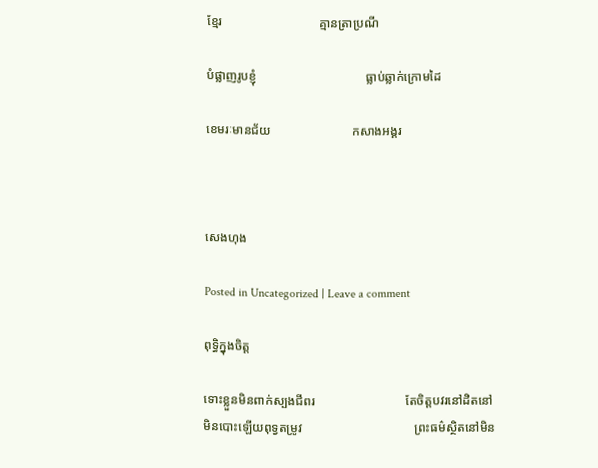ខ្មែរ                               គ្មានត្រាប្រណី

បំផ្លាញរូបខ្ញុំ                                   ធ្លាប់ឆ្លាក់ក្រោមដៃ

ខេមរៈមានជ័យ                          កសាងអង្គរ



សេងហុង

Posted in Uncategorized | Leave a comment

ពុទ្ធិក្នុងចិត្ត

ទោះខ្លួនមិនពាក់ស្បងជីពរ                             តែចិត្តបវរនៅដិតនៅ
មិនបោះឡើយពុទ្វតម្រូវ                                    ព្រះធម៌ស្ថិតនៅមិន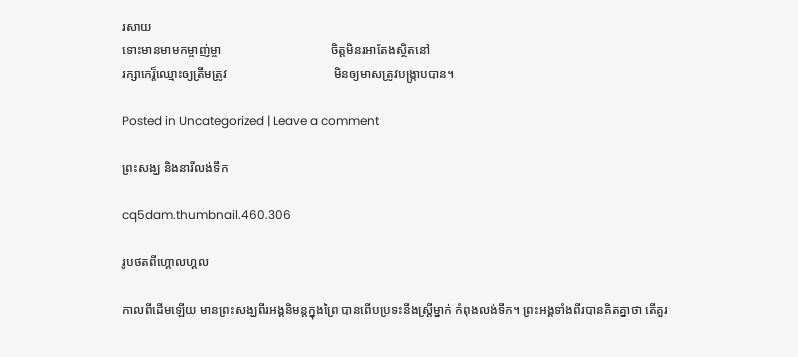រសាយ
ទោះមានមាមកម្ចាញ់ម្ចា                                   ចិត្តមិនរអាតែងស្ថិតនៅ
រក្សាកេរ្ត៏ឈ្មោះឲ្យត្រឹមត្រូវ                                  មិនឲ្យមាសត្រូវបង្ក្រាបបាន។

Posted in Uncategorized | Leave a comment

ព្រះសង្ឃ និងនារីលង់ទឹក

cq5dam.thumbnail.460.306

រូបថតពីហ្គោលហ្គល

កាលពីដើមឡើយ មានព្រះសង្ឃពីរអង្គនិមន្តក្នុងព្រៃ បានពើបប្រទះនឹងស្រ្តីម្នាក់ កំពុងលង់ទឹក។ ព្រះអង្គទាំងពីរបានគិតគ្នាថា តើគួរ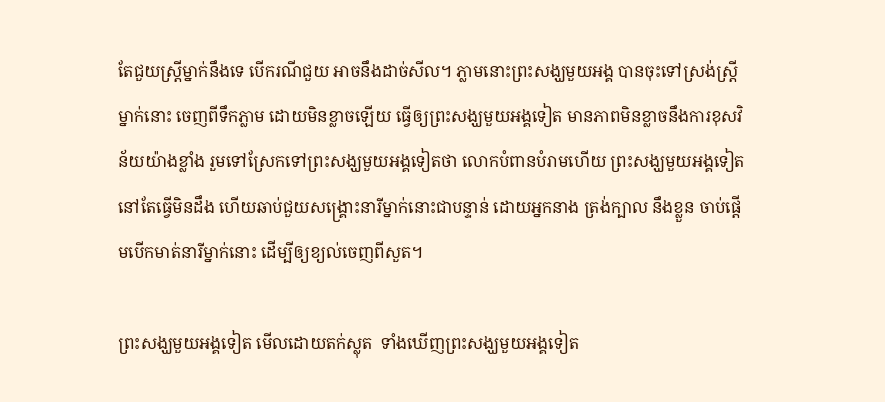តែជួយស្រ្តីម្នាក់នឹងទេ បើករណីជួយ អាចនឹងដាច់សីល។ ភ្លាមនោះព្រះសង្ឃមួយអង្គ បានចុះទៅស្រង់ស្រ្តីម្នាក់នោះ ចេញពីទឹកភ្លាម ដោយមិនខ្លាចឡើយ ធ្វើឲ្យព្រះសង្ឃមួយអង្គទៀត មានភាពមិនខ្លាចនឹងការខុសវិន័យយ៉ាងខ្លាំង រួមទៅស្រែកទៅព្រះសង្ឃមួយអង្គទៀតថា លោកបំពានបំរាមហើយ ព្រះសង្ឃមួយអង្គទៀត នៅតែធ្វើមិនដឹង ហើយឆាប់ជួយសង្គ្រោះនារីម្នាក់នោះជាបន្ទាន់ ដោយអ្នកនាង ត្រង់ក្បាល នឹងខ្លួន ចាប់ផ្តើមបើកមាត់នារីម្នាក់នោះ ដើម្បីឲ្យខ្យល់ចេញពីសួត។

ព្រះសង្ឃមួយអង្គទៀត មើលដោយតក់ស្លុត  ទាំងឃើញព្រះសង្ឃមួយអង្គទៀត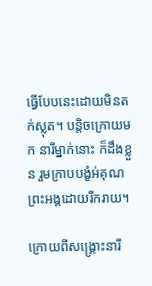ធ្វើបែបនេះដោយមិនតក់ស្លុត។ បន្តិចក្រោយមក នារីម្នាក់នោះ ក៏ដឹងខ្លួន រួមក្រាបបង្ខំអ់គុណព្រះអង្គដោយរីករាយ។

ក្រោយពីសង្គ្រោះនារី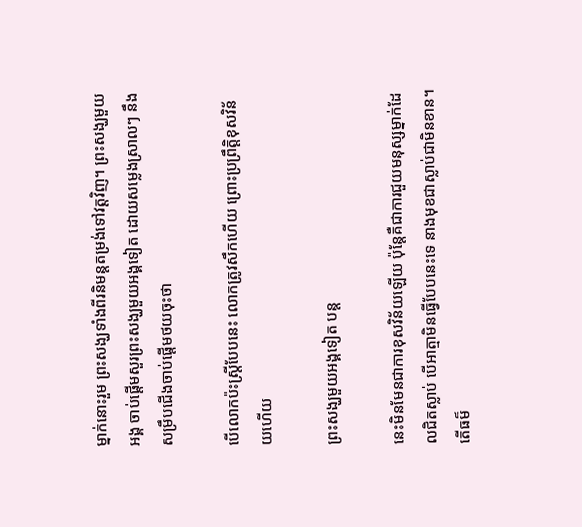ម្នាក់នោះរួម ព្រះសង្ឃទាំងពីរនិមន្តតម្រង់ទៅវត្តវិញ។ ព្រះសង្ឃមួយអង្គ ចាប់ផ្តើមសួរព្រះសង្ឃមួយអង្គទៀត ដោយសម្លេងស្រាលៗ នឹងសម្រឹបជើងចាប់ផ្តើមថយចុះថា

បើលោកប៉ះស្រ្តីបែបនេះ លោកត្រូវសឹកហើយ ព្រោះប្រព្រឹត្តិខុសវិន័យហើយ

ព្រះសង្ឃមួយអង្គទៀត បន្ត

នេះមិនមែនជាការខុសវិន័យឡើយ ប៉ុន្តែគឺជាការជួយមនុស្សម្នាក់ដែលជិតស្លាប់ បើអាត្មាមិនធ្វើបែបនេះទេ នាងមុខជាស្លាប់ជាមិនខាន។ តើធម៏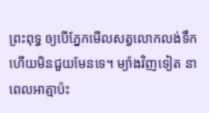ព្រះពុទ្ធ ឲ្យបើភ្នែកមើលសត្វលោកលង់ទឹកហើយមិនជួយមែនទេ។ ម្យ៉ាងវិញទៀត នាពេលអាត្មាប៉ះ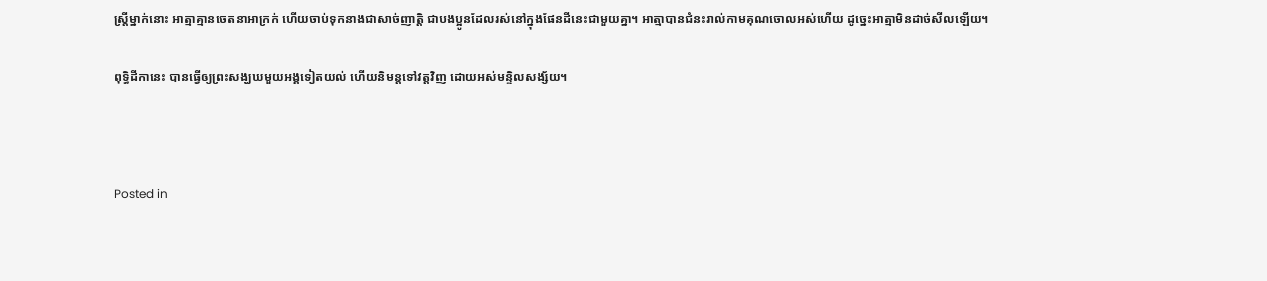ស្រ្តីម្នាក់នោះ អាត្មាគ្មានចេតនាអាក្រក់ ហើយចាប់ទុកនាងជាសាច់ញាត្តិ ជាបងប្អូនដែលរស់នៅក្នុងផែនដីនេះជាមួយគ្នា។ អាត្មាបានជំនះរាល់កាមគុណចោលអស់ហើយ ដូច្នេះអាត្មាមិនដាច់សីលឡើយ។

ពុទ្ធិដីកានេះ បានធ្វើឲ្យព្រះសង្ឃឃមួយអង្គទៀតយល់ ហើយនិមន្តទៅវត្តវិញ ដោយអស់មន្ទិលសង្ស័យ។



Posted in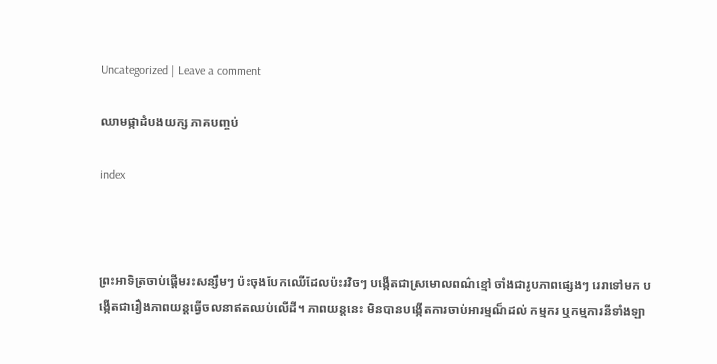Uncategorized | Leave a comment

ឈាមផ្កាដំបងយក្ស ភាគបញ្ចប់

index



ព្រះអាទិត្រចាប់ផ្តើមរះសន្សឹមៗ ប៉ះចុងបែកឈើដែលប៉ះរវិចៗ បង្កើតជាស្រមោលពណ៌ខ្មៅ ចាំងជារូបភាពផ្សេងៗ រេរាទៅមក បង្កើតជារឿងភាពយន្តធ្វើចលនាឥតឈប់លើដី។ ភាពយន្តនេះ មិនបានបង្កើតការចាប់អារម្មណ៏ដល់ កម្មករ ឬកម្មការនីទាំងឡា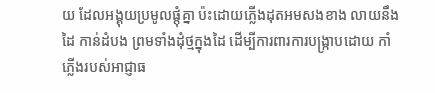យ ដែលអង្គុយប្រមូលផ្តុំគ្នា ប៉ះដោយភ្លើងដុតអមសងខាង លាយនឹងដៃ កាន់ដំបង ព្រមទាំងដុំថ្មក្នុងដៃ ដើម្បីការពារការបង្ក្រាបដោយ កាំភ្លើងរបស់អាជ្ញាធ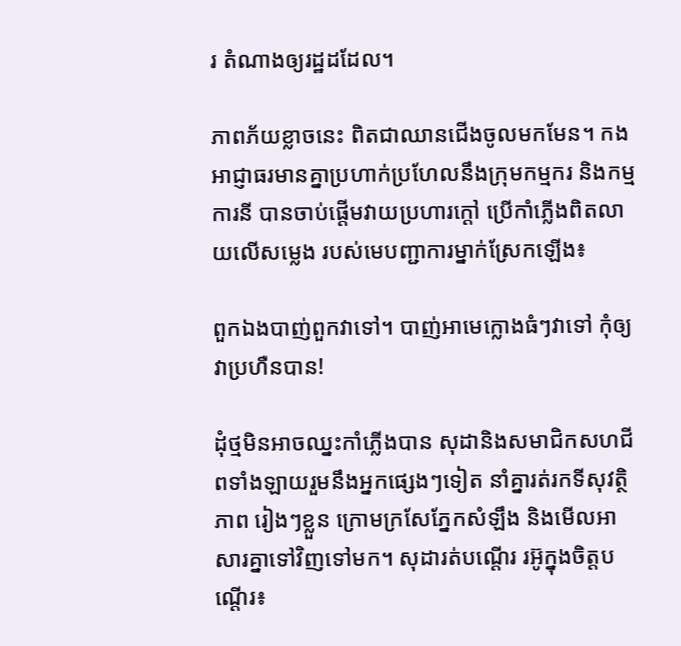រ តំណាងឲ្យរដ្ឋដដែល។

ភាពភ័យខ្លាចនេះ ពិតជាឈានជើងចូលមកមែន។ កងអាជ្ញាធរមានគ្នាប្រហាក់ប្រហែលនឹងក្រុមកម្មករ និងកម្មការនី បានចាប់ផ្តើមវាយប្រហារក្តៅ ប្រើកាំភ្លើងពិតលាយលើសម្លេង របស់មេបញ្ជាការម្នាក់ស្រែកឡើង៖

ពួកឯងបាញ់ពួកវាទៅ។ បាញ់អាមេក្លោងធំៗវាទៅ កុំឲ្យវាប្រហឺនបាន!

ដុំថ្មមិនអាចឈ្នះកាំភ្លើងបាន សុដានិងសមាជិកសហជីពទាំងឡាយរួមនឹងអ្នកផ្សេងៗទៀត នាំគ្នារត់រកទីសុវត្ថិភាព រៀងៗខ្លួន ក្រោមក្រសែភ្នែកសំឡឹង និងមើលអាសារគ្នាទៅវិញទៅមក។ សុដារត់បណ្តើរ រអ៊ូក្នុងចិត្តបណ្តើរ៖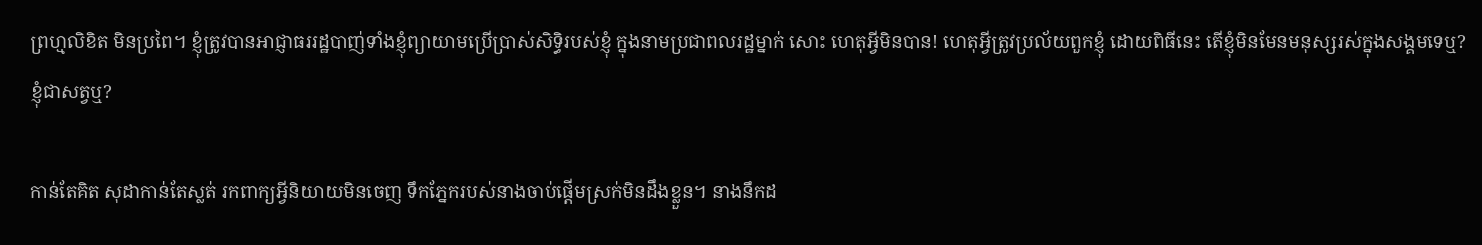ព្រហ្មលិខិត មិនប្រពៃ។ ខ្ញុំត្រូវបានអាជ្ញាធររដ្ឋបាញ់ទាំងខ្ញុំព្យាយាមប្រើប្រាស់សិទ្ធិរបស់ខ្ញុំ ក្នុងនាមប្រជាពលរដ្ឋម្នាក់ សោះ ហេតុអ្វីមិនបាន! ហេតុអ្វីត្រូវប្រល័យពួកខ្ញុំ ដោយពិធីនេះ តើខ្ញុំមិនមែនមនុស្សរស់ក្នុងសង្គមទេឬ? ខ្ញុំជាសត្វឬ?

កាន់តែគិត សុដាកាន់តែស្លត់ រកពាក្យអ្វីនិយាយមិនចេញ ទឹកភ្នែករបស់នាងចាប់ផ្តើមស្រក់មិនដឹងខ្លួន។ នាងនឹកដ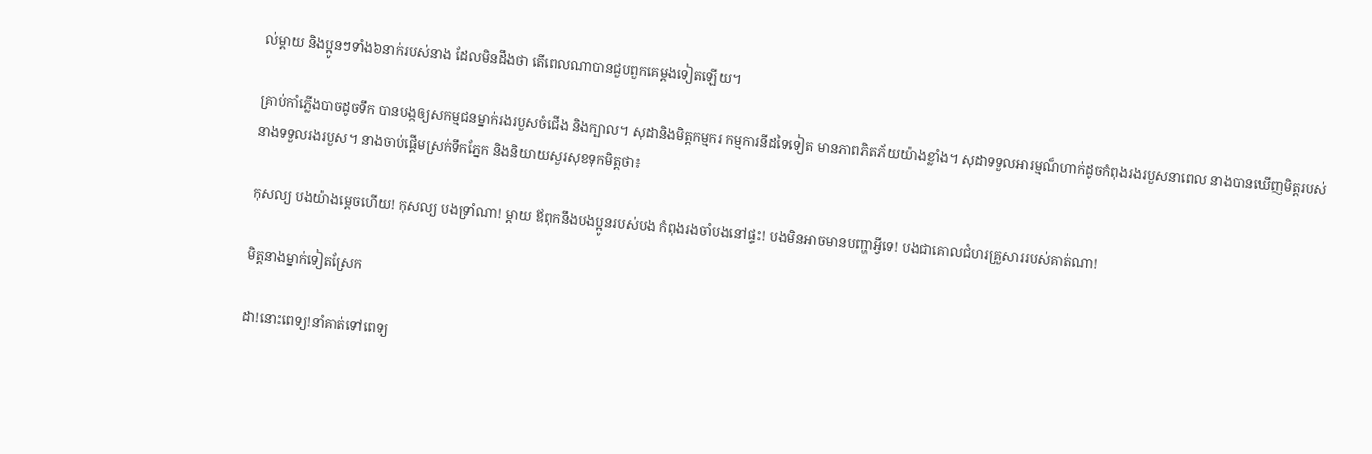ល់ម្តាយ និងប្អូនៗទាំង៦នាក់របស់នាង ដែលមិនដឹងថា តើពេលណាបានជួបពួកគេម្តងទៀតឡើយ។

គ្រាប់កាំភ្លើងបាចដូចទឹក បានបង្កឲ្យសកម្មជនម្នាក់រងរបួសចំជើង និងក្បាល។ សុដានិងមិត្តកម្មករ កម្មការនីដទៃទៀត មានភាពភិតភ័យយ៉ាងខ្លាំង។ សុដាទទួលអារម្មណ៏ហាក់ដូចកំពុងរងរបួសនាពេល នាងបានឃើញមិត្តរបស់នាងទទួលរងរបួស។ នាងចាប់ផ្តើមស្រក់ទឹកភ្នែក និងនិយាយសួរសុខទុកមិត្តថា៖

កុសល្យ បងយ៉ាងម្តេចហើយ! កុសល្យ បងទ្រាំណា! ម្តាយ ឪពុកនឹងបងប្អូនរបស់បង កំពុងរងចាំបងនៅផ្ទះ! បងមិនអាចមានបញ្ហាអ្វីទេ! បងជាគោលជំហរគ្រួសាររបស់គាត់ណា!

មិត្តនាងម្នាក់ទៀតស្រែក

ដា!នោះពេទ្យ!នាំគាត់ទៅពេទ្យ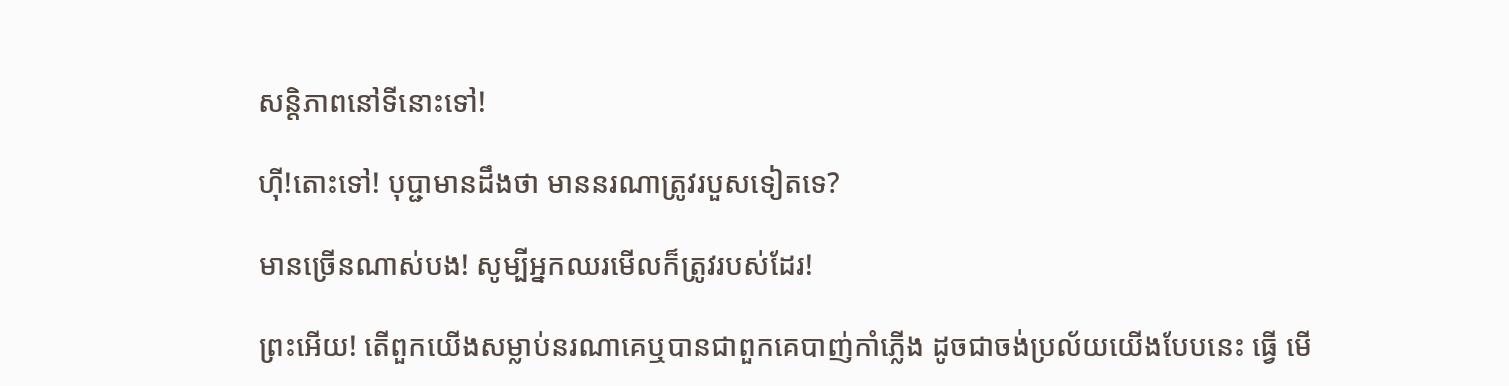សន្តិភាពនៅទីនោះទៅ!

ហ៊ី!តោះទៅ! បុប្ជាមានដឹងថា មាននរណាត្រូវរបួសទៀតទេ?

មានច្រើនណាស់បង! សូម្បីអ្នកឈរមើលក៏ត្រូវរបស់ដែរ!

ព្រះអើយ! តើពួកយើងសម្លាប់នរណាគេឬបានជាពួកគេបាញ់កាំភ្លើង ដូចជាចង់ប្រល័យយើងបែបនេះ ធ្វើ មើ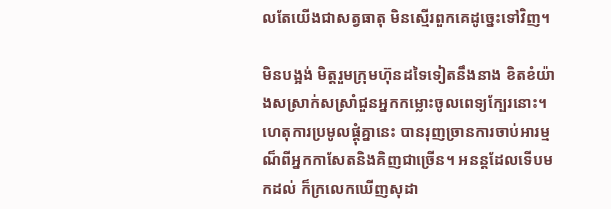លតែយើងជាសត្វធាតុ មិនស្មើរពួកគេដូច្នេះទៅវិញ។

មិនបង្អង់ មិត្តរួមក្រុមហ៊ុនដទៃទៀតនឹងនាង ខិតខំយ៉ាងសស្រាក់សស្រាំជួនអ្នកកម្លោះចូលពេទ្យក្បែរនោះ។ ហេតុការប្រមូលផ្តុំគ្នានេះ បានរុញច្រានការចាប់អារម្មណ៏ពីអ្នកកាសែតនិងគិញជាច្រើន។ អនន្តដែលទើបមកដល់ ក៏ក្រលេកឃើញសុដា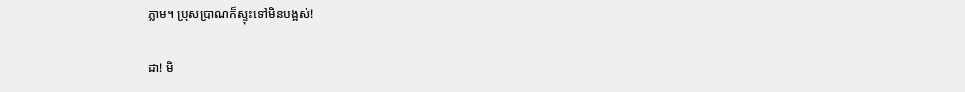ភ្លាម។ ប្រុសប្រាណក៏ស្ទុះទៅមិនបង្អស់!

ដា! មិ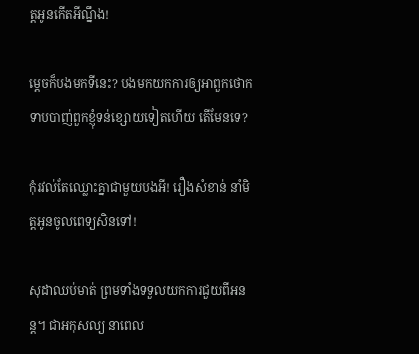ត្តអូនកើតអីណ្នឹង!

ម្តេចក៏បងមកទីនេះ? បងមកយកការឲ្យអាពួកថោកទាបបាញ់ពួកខ្ញុំទន់ខ្សោយទៀតហើយ តើមែនទេ?

កុំរវល់តែឈ្លោះគ្នាជាមួយបងអី! រឿងសំខាន់ នាំមិត្តអូនចូលពេទ្យសិនទៅ!

សុដាឈប់មាត់ ព្រមទាំងទទួលយកការជួយពីអនន្ត។ ជាអកុសល្យ នាពេល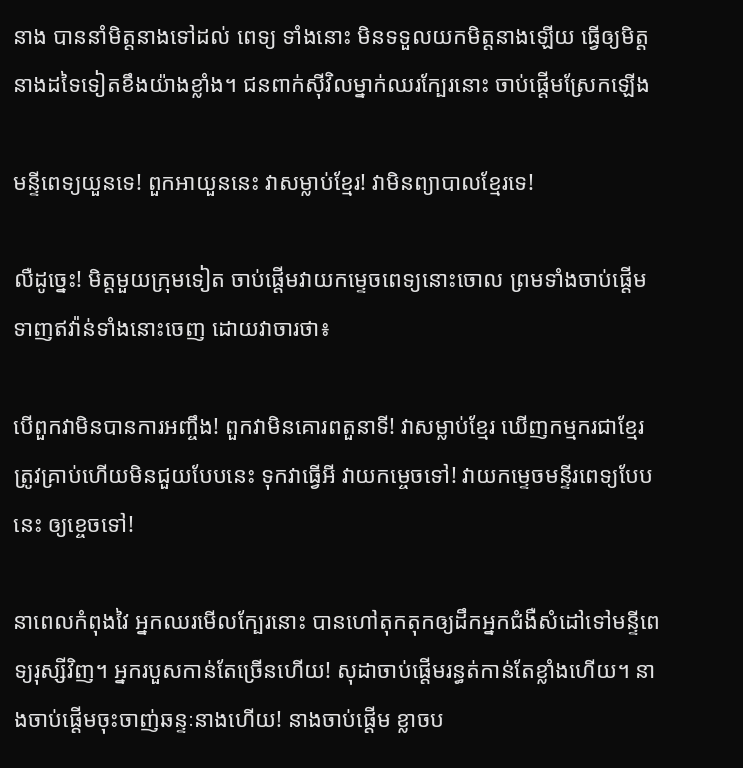នាង បាននាំមិត្តនាងទៅដល់ ពេទ្យ ទាំងនោះ មិនទទួលយកមិត្តនាងឡើយ ធ្វើឲ្យមិត្តនាងដទៃទៀតខឹងយ៉ាងខ្លាំង។ ជនពាក់ស៊ីវិលម្នាក់ឈរក្បែរនោះ ចាប់ផ្តើមស្រែកឡើង

មន្ទីពេទ្យយួនទេ! ពួកអាយួននេះ វាសម្លាប់ខ្មែរ! វាមិនព្យាបាលខ្មែរទេ!

លឺដូច្នេះ! មិត្តមួយក្រុមទៀត ចាប់ផ្តើមវាយកម្ទេចពេទ្យនោះចោល ព្រមទាំងចាប់ផ្តើមទាញឥវ៉ាន់ទាំងនោះចេញ ដោយវាចារថា៖

បើពួកវាមិនបានការអញ្ចឹង! ពួកវាមិនគោរពតួនាទី! វាសម្លាប់ខ្មែរ ឃើញកម្មករជាខ្មែរត្រូវគ្រាប់ហើយមិនជួយបែបនេះ ទុកវាធ្វើអី វាយកម្ចេចទៅ! វាយកម្ទេចមន្ទីរពេទ្យបែបនេះ ឲ្យខ្ចេចទៅ!

នាពេលកំពុងវៃ អ្នកឈរមើលក្បែរនោះ បានហៅតុកតុកឲ្យដឹកអ្នកជំងឺសំដៅទៅមន្ទីពេទ្យរុស្សីវិញ។ អ្នករបួសកាន់តែច្រើនហើយ! សុដាចាប់ផ្តើមរន្ធត់កាន់តែខ្លាំងហើយ។ នាងចាប់ផ្តើមចុះចាញ់ឆន្ទៈនាងហើយ! នាងចាប់ផ្តើម ខ្លាចប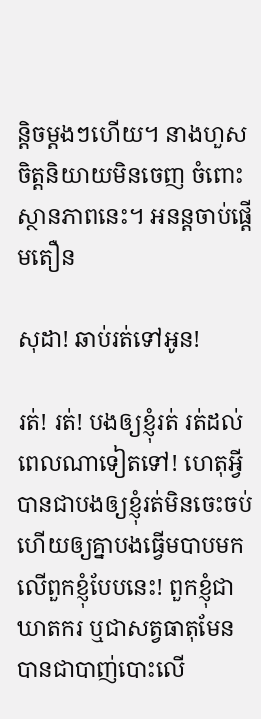ន្តិចម្តងៗហើយ។ នាងហួសចិត្តនិយាយមិនចេញ ចំពោះស្ថានភាពនេះ។ អនន្តចាប់ផ្តើមតឿន

សុដា! ឆាប់រត់ទៅអូន!

រត់! រត់! បងឲ្យខ្ញុំរត់ រត់ដល់ពេលណាទៀតទៅ! ហេតុអ្វីបានជាបងឲ្យខ្ញុំរត់មិនចេះចប់ ហើយឲ្យគ្នាបងធ្វើមបាបមកលើពួកខ្ញុំបែបនេះ! ពួកខ្ញុំជាឃាតករ ឬជាសត្វធាតុមែន បានជាបាញ់បោះលើ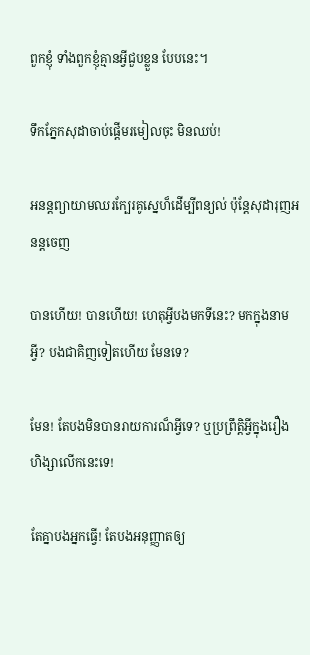ពួកខ្ញុំ ទាំងពួកខ្ញុំគ្មានអ្វីជួបខ្លួន បែបនេះ។

ទឹកភ្នែកសុដាចាប់ផ្តើមរមៀលចុះ មិនឈប់!

អនន្តព្យាយាមឈរក្បែរគូស្នេហ៏ដើម្បីពន្យល់ ប៉ុន្តែសុដារុញអនន្តចេញ

បានហើយ! បានហើយ! ហេតុអ្វីបងមកទីនេះ? មកក្នុងនាមអ្វី? បងជាគិញទៀតហើយ មែនទេ?

មែន! តែបងមិនបានរាយការណ៏អ្វីទេ? ឬប្រព្រឹត្តិអ្វីក្នុងរឿងហិង្សាលើកនេះទេ!

តែគ្នាបងអ្នកធ្វើ! តែបងអនុញ្ញាតឲ្យ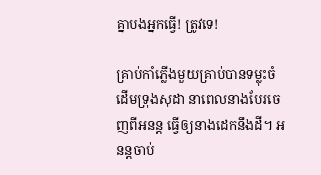គ្នាបងអ្នកធ្វើ! ត្រូវទេ!

គ្រាប់កាំភ្លើងមួយគ្រាប់បានទម្លុះចំដើមទ្រុងសុដា នាពេលនាងបែរចេញពីអនន្ត ធ្វើឲ្យនាងដេកនឹងដី។ អនន្តចាប់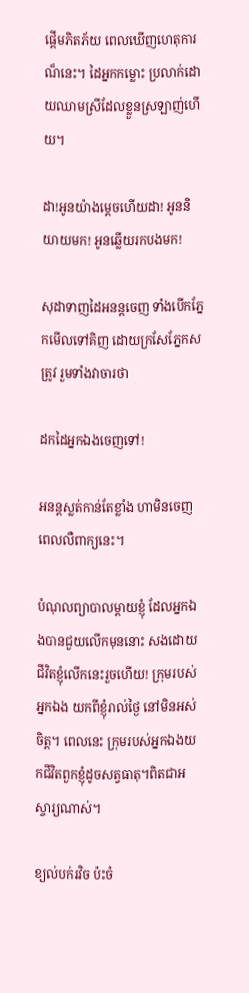ផ្តើមភិតភ័យ ពេលឃើញហេតុការណ៏នេះ។ ដៃអ្នកកម្លោះ ប្រលាក់ដោយឈាមស្រីដែលខ្លួនស្រឡាញ់ហើយ។

ដា!អូនយ៉ាងម្តេចហើយដា! អូននិយាយមក! អូនឆ្លើយរកបងមក!

សុដាទាញដៃអនន្តចេញ ទាំងបើកភ្នែកមើលទៅគិញ ដោយក្រសែភ្នែកសត្រូវ រួមទាំងវាចារថា

ដកដៃអ្នកឯងចេញទៅ!

អនន្តស្លត់កាន់តែខ្លាំង ហាមិនចេញ ពេលលឺពាក្យនេះ។

បំណុលព្យាបាលម្តាយខ្ញុំ ដែលអ្នកឯងបានជួយលើកមុននោះ សងដោយជីវិតខ្ញុំលើកនេះរួចហើយ! ក្រុមរបស់អ្នកឯង យកពីខ្ញុំរាល់ថ្ងៃ នៅមិនអស់ចិត្ត។ ពេលនេះ ក្រុមរបស់អ្នកឯងយកជីវិតពួកខ្ញុំដូចសត្វធាតុ។ពិតជាអស្ចារ្យណាស់។

ខ្យល់បក់រវិច ប៉ះចំ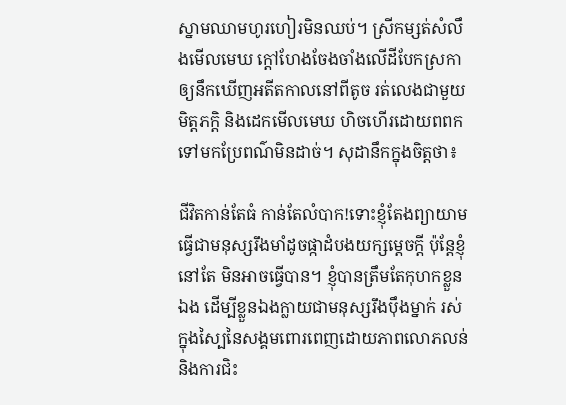ស្នាមឈាមហូរហៀរមិនឈប់។ ស្រីកម្សត់សំលឹងមើលមេឃ ក្តៅហែងចែងចាំងលើដីបែកស្រកា ឲ្យនឹកឃើញអតីតកាលនៅពីតូច រត់លេងជាមួយមិត្តភក្តិ និងដេកមើលមេឃ ហិចហើរដោយពពកទៅមកប្រែពណ៌មិនដាច់។ សុដានឹកក្នុងចិត្តថា៖

ជីវិតកាន់តែធំ កាន់តែលំបាក!ទោះខ្ញុំតែងព្យាយាមធ្វើជាមនុស្សរឹងមាំដូចផ្កាដំបងយក្សម្តេចក្តី ប៉ុន្តែខ្ញុំនៅតែ មិនអាចធ្វើបាន។ ខ្ញុំបានត្រឹមតែកុហកខ្លួនឯង ដើម្បីខ្លួនឯងក្លាយជាមនុស្សរឹងប៉ឹងម្នាក់ រស់ក្នុងស្បៃនៃសង្គមពោរពេញដោយភាពលោភលន់ និងការជិះ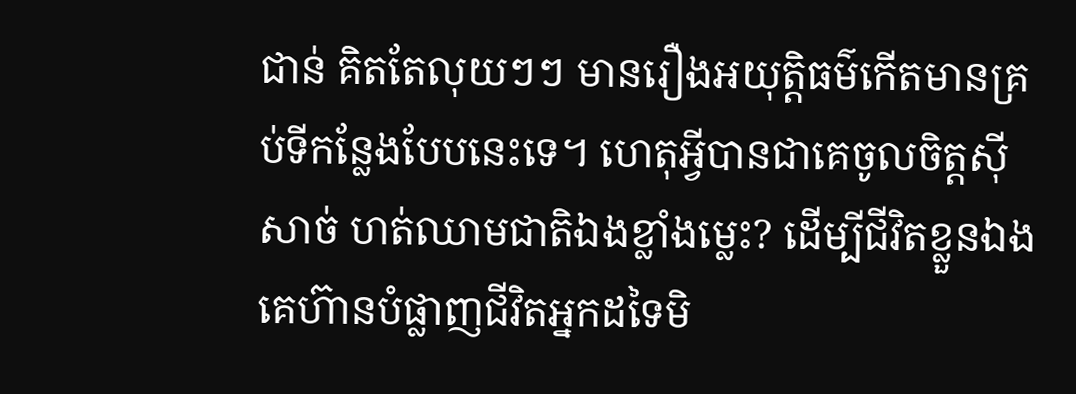ជាន់ គិតតែលុយៗៗ មានរឿងអយុត្តិធម៌កើតមានគ្រប់ទីកន្លែងបែបនេះទេ។ ហេតុអ្វីបានជាគេចូលចិត្តស៊ីសាច់ ហត់ឈាមជាតិឯងខ្លាំងម្លេះ? ដើម្បីជីវិតខ្លួនឯង គេហ៊ានបំផ្លាញជីវិតអ្នកដទៃមិ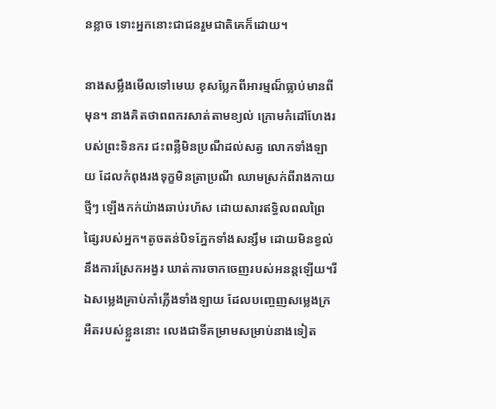នខ្លាច ទោះអ្នកនោះជាជនរួមជាតិគេក៏ដោយ។

នាងសម្លឹងមើលទៅមេឃ ខុសប្លែកពីអារម្មណ៏ធ្លាប់មានពីមុន។ នាងគិតថាពពករសាត់តាមខ្យល់ ក្រោមកំដៅហែងរបស់ព្រះទិនករ ជះពន្លឺមិនប្រណីដល់សត្វ លោកទាំងឡាយ ដែលកំពុងរងទុក្ខមិនត្រាប្រណី ឈាមស្រក់ពីរាងកាយថ្មីៗ ឡើងកក់យ៉ាងឆាប់រហ័ស ដោយសារឥទ្ធិលពលព្រៃផ្សៃរបស់អ្នក។តូចតន់បិទភ្នែកទាំងសន្សឹម ដោយមិនខ្វល់នឹងការស្រែកអង្វរ ឃាត់ការចាកចេញរបស់អនន្តឡើយ។រីឯសម្លេងគ្រាប់កាំភ្លើងទាំងឡាយ ដែលបញ្ចេញសម្លេងក្រអឺតរបស់ខ្លួននោះ លេងជាទីគម្រាមសម្រាប់នាងទៀត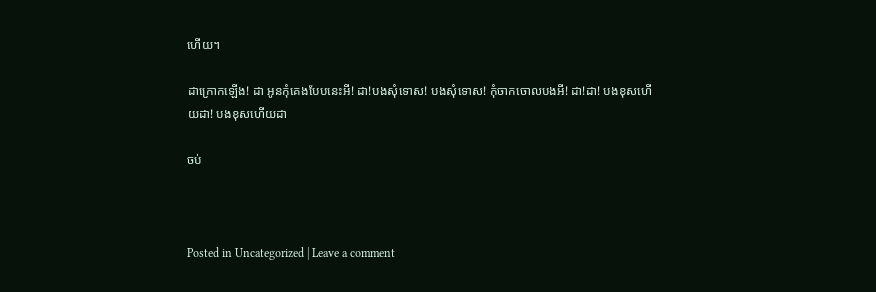ហើយ។

ដាក្រោកឡើង! ដា អូនកុំគេងបែបនេះអី! ដា!បងសុំទោស! បងសុំទោស! កុំចាកចោលបងអី! ដា!ដា! បងខុសហើយដា! បងខុសហើយដា

ចប់



Posted in Uncategorized | Leave a comment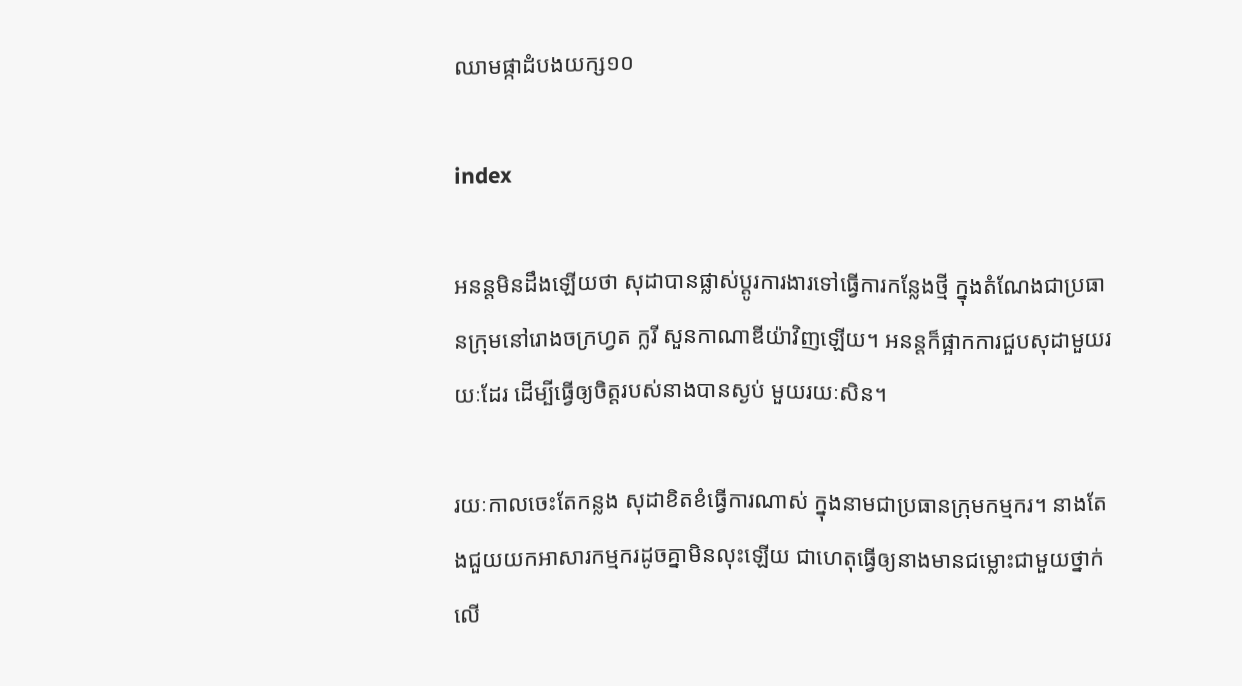ឈាមផ្កាដំបងយក្ស១០

index

អនន្តមិនដឹងឡើយថា សុដាបានផ្លាស់ប្តូរការងារទៅធ្វើការកន្លែងថ្មី ក្នុងតំណែងជាប្រធានក្រុមនៅរោងចក្រហ្វត ក្លរី សួនកាណាឌីយ៉ាវិញឡើយ។ អនន្តក៏ផ្អាកការជួបសុដាមួយរយៈដែរ ដើម្បីធ្វើឲ្យចិត្តរបស់នាងបានស្ងប់ មួយរយៈសិន។

រយៈកាលចេះតែកន្លង សុដាខិតខំធ្វើការណាស់ ក្នុងនាមជាប្រធានក្រុមកម្មករ។ នាងតែងជួយយកអាសារកម្មករដូចគ្នាមិនលុះឡើយ ជាហេតុធ្វើឲ្យនាងមានជម្លោះជាមួយថ្នាក់លើ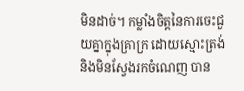មិនដាច់។ កម្លាំងចិត្តនៃការចេះជួយគ្នាក្នុងគ្រាក្រ ដោយស្មោះត្រង់ និងមិនស្វែងរកចំណេញ បាន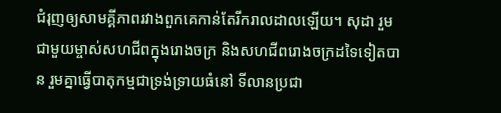ជំរុញឲ្យសាមគ្គីភាពរវាងពួកគេកាន់តែរីករាលដាលឡើយ។ សុដា រួមជាមួយម្ចាស់សហជីពក្នុងរោងចក្រ និងសហជីពរោងចក្រដទៃទៀតបាន រួមគ្នាធ្វើបាតុកម្មជាទ្រង់ទ្រាយធំនៅ ទីលានប្រជា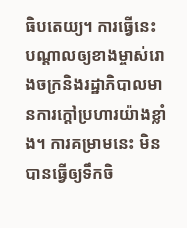ធិបតេយ្យ។ ការធ្វើនេះ បណ្តាលឲ្យខាងម្ចាស់រោងចក្រនិងរដ្ឋាភិបាលមានការក្តៅប្រហារយ៉ាងខ្លាំង។ ការគម្រាមនេះ មិនបានធ្វើឲ្យទឹកចិ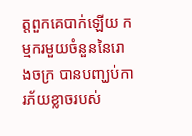ត្តពួកគេបាក់ឡើយ កម្មករមួយចំនួននៃរោងចក្រ បានបញ្ឃប់ការភ័យខ្លាចរបស់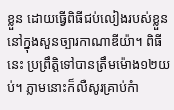ខ្លួន ដោយធ្វើពិធីជប់លៀងរបស់ខ្លួននៅក្នុងសួនច្បារកាណាឌីយ៉ា។ ពិធីនេះ ប្រព្រឹត្តិទៅបានត្រឹមម៉ោង១២យប់។ ភ្លាមនោះក៏លឺសូរគ្រាប់កំា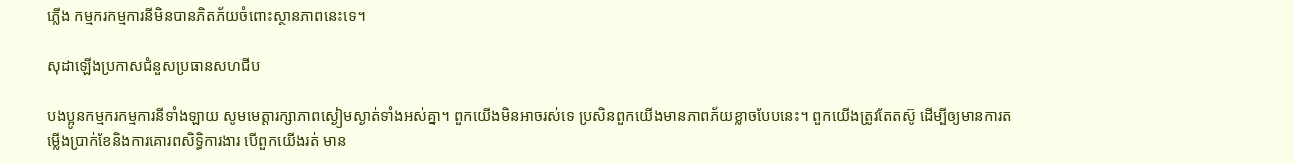ភ្លើង កម្មករកម្មការនីមិនបានភិតភ័យចំពោះស្ថានភាពនេះទេ។

សុដាឡើងប្រកាសជំនួសប្រធានសហជីប

បងប្អូនកម្មករកម្មការនីទាំងឡាយ សូមមេត្តារក្សាភាពស្ងៀមស្ងាត់ទាំងអស់គ្នា។ ពួកយើងមិនអាចរស់ទេ ប្រសិនពួកយើងមានភាពភ័យខ្លាចបែបនេះ។ ពួកយើងត្រូវតែតស៊ូ ដើម្បីឲ្យមានការតម្លើងប្រាក់ខែនិងការគោរពសិទ្ធិការងារ បើពួកយើងរត់ មាន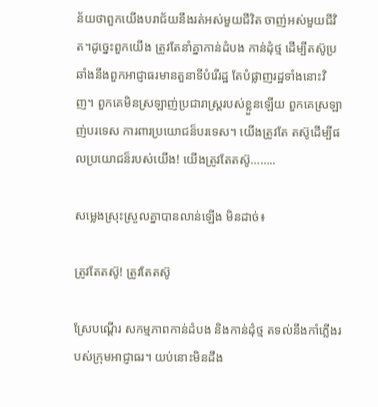ន័យថាពួកយើងបរាជ័យនឹងរត់អស់មួយជីវិត ចាញ់អស់មួយជីវិត។ដូច្នេះពួកយើង ត្រូវតែនាំគ្នាកាន់ដំបង កាន់ដុំថ្ម ដើម្បីតស៊ូប្រឆាំងនឹងពួកអាជ្ញាធរមានតួនាទីបំរើរដ្ឋ តែបំផ្លាញរដ្ឋទាំងនោះវិញ។ ពួកគេមិនស្រឡាញ់ប្រជារាស្រ្តរបស់ខ្លួនឡើយ ពួកគេស្រឡាញ់បរទេស ការពារប្រយោជន៏បរទេស។ យើងត្រូវតែ តស៊ូដើម្បីផលប្រយោជន៏របស់យើង! យើងត្រូវតែតស៊ូ……..

សម្លេងស្រុះស្រួលគ្នាបានលាន់ឡើង មិនដាច់៖

ត្រូវតែតស៊ូ! ត្រូវតែតស៊ូ

ស្រែបណ្តើរ សកម្មភាពកាន់ដំបង និងកាន់ដុំថ្ម តទល់នឹងកាំភ្លើងរបស់ក្រុមអាជ្ញាធរ។ យប់នោះមិនដឹង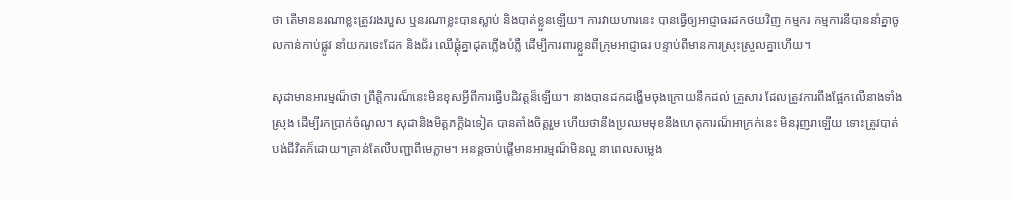ថា តើមាននរណាខ្លះត្រូវរងរបួស ឬនរណាខ្លះបានស្លាប់ និងបាត់ខ្លួនឡើយ។ ការវាយហារនេះ បានធ្វើឲ្យអាជ្ញាធរដកថយវិញ កម្មករ កម្មការនីបាននាំគ្នាចូលកាន់កាប់ផ្លូវ នាំយករទេះដែក និងជ័រ ឈើផ្តុំគ្នាដុតភ្លើងបំភ្លឺ ដើម្បីការពារខ្លួនពីក្រុមអាជ្ញាធរ បន្ទាប់ពីមានការស្រុះស្រួលគ្នាហើយ។

សុដាមានអារម្មណ៏ថា ព្រឹត្តិការណ៏នេះមិនខុសអ្វីពីការធ្វើបដិវត្តន៏ឡើយ។ នាងបានដកដង្ហើមចុងក្រោយនឹកដល់ គ្រួសារ ដែលត្រូវការពឹងផ្អែកលើនាងទាំងស្រុង ដើម្បីរកប្រាក់ចំណូល។ សុដានិងមិត្តភក្តិឯទៀត បានតាំងចិត្តរួម ហើយថានឹងប្រឈមមុខនឹងហេតុការណ៏អាក្រក់នេះ មិនរុញរាឡើយ ទោះត្រូវបាត់បង់ជីវិតក៏ដោយ។គ្រាន់តែលឺបញ្ជាពីមេភ្លាម។ អនន្តចាប់ផ្តើមានអារម្មណ៏មិនល្អ នាពេលសម្លេង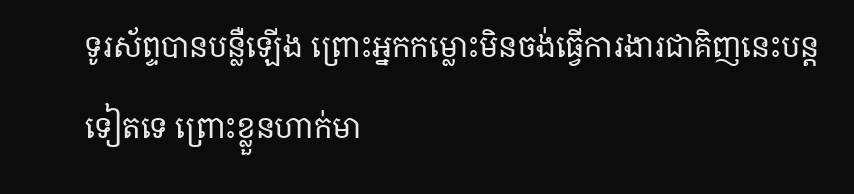ទូរស័ព្ទបានបន្លឺឡើង ព្រោះអ្នកកម្លោះមិនចង់ធ្វើការងារជាគិញនេះបន្តទៀតទេ ព្រោះខ្លួនហាក់មា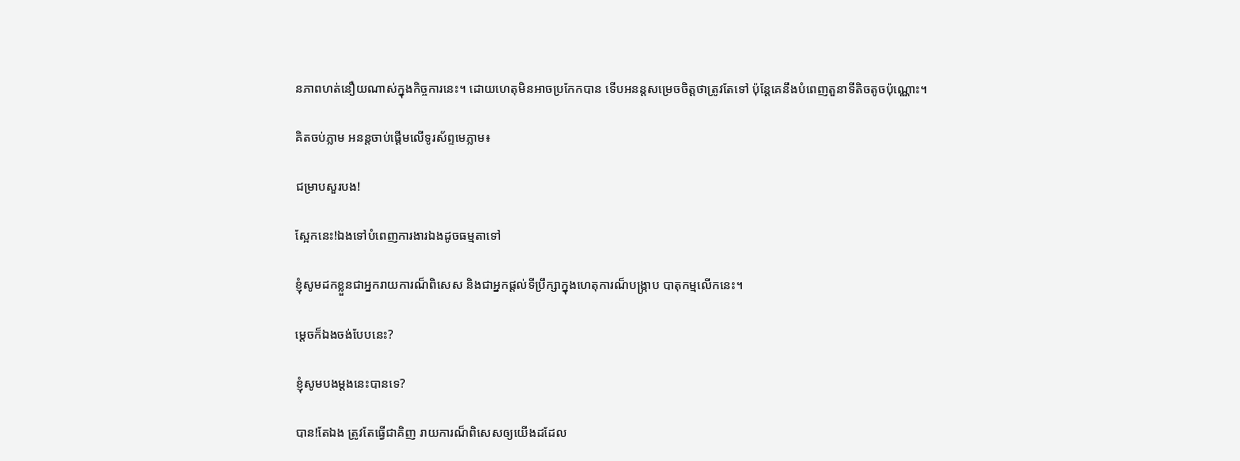នភាពហត់នឿយណាស់ក្នុងកិច្ចការនេះ។ ដោយហេតុមិនអាចប្រកែកបាន ទើបអនន្តសម្រេចចិត្តថាត្រូវតែទៅ ប៉ុន្តែគេនឹងបំពេញតួនាទីតិចតូចប៉ុណ្ណោះ។

គិតចប់ភ្លាម អនន្តចាប់ផ្តើមលើទូរស័ព្ទមេភ្លាម៖

ជម្រាបសួរបង!

ស្អែកនេះ!ឯងទៅបំពេញការងារឯងដូចធម្មតាទៅ

ខ្ញុំសូមដកខ្លួនជាអ្នករាយការណ៏ពិសេស និងជាអ្នកផ្តល់ទីប្រឹក្សាក្នុងហេតុការណ៏បង្ក្រាប បាតុកម្មលើកនេះ។

ម្តេចក៏ឯងចង់បែបនេះ?

ខ្ញុំសូមបងម្តងនេះបានទេ?

បាន!តែឯង ត្រូវតែធ្វើជាគិញ រាយការណ៏ពិសេសឲ្យយើងដដែល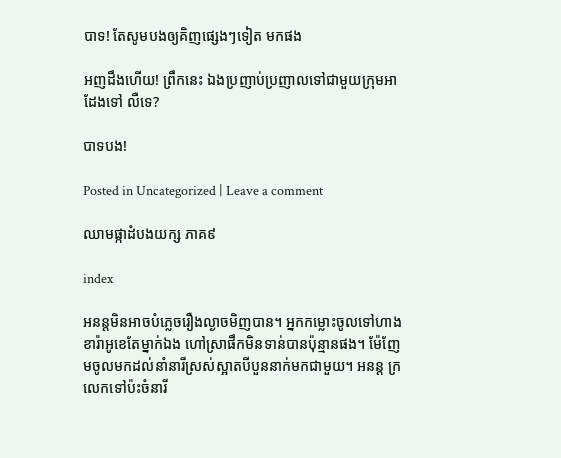បាទ! តែសូមបងឲ្យគិញផ្សេងៗទៀត មកផង

អញដឹងហើយ! ព្រឹកនេះ ឯងប្រញាប់ប្រញាលទៅជាមួយក្រុមអាដែងទៅ លឺទេ?

បាទបង!

Posted in Uncategorized | Leave a comment

ឈាមផ្កាដំបងយក្ស ភាគ៩

index

អនន្តមិនអាចបំភ្លេចរឿងល្ងាចមិញបាន។ អ្នកកម្លោះចូលទៅហាងខារ៉ាអូខេតែម្នាក់ឯង ហៅស្រាផឹកមិនទាន់បានប៉ុន្មានផង។ ម៉ែញែមចូលមកដល់នាំនារីស្រស់ស្អាតបីបួននាក់មកជាមួយ។ អនន្ត ក្រលេកទៅប៉ះចំនារី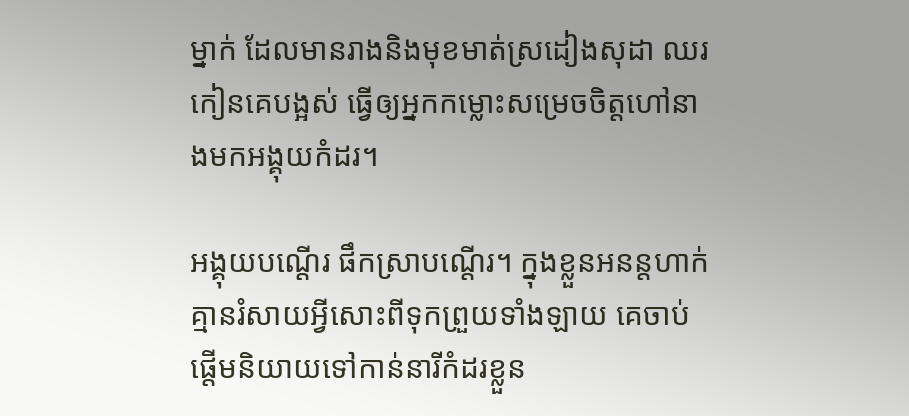ម្នាក់ ដែលមានរាងនិងមុខមាត់ស្រដៀងសុដា ឈរកៀនគេបង្អស់ ធ្វើឲ្យអ្នកកម្លោះសម្រេចចិត្តហៅនាងមកអង្គុយកំដរ។

អង្គុយបណ្តើរ ផឹកស្រាបណ្តើរ។ ក្នុងខ្លួនអនន្តហាក់គ្មានរំសាយអ្វីសោះពីទុកព្រួយទាំងឡាយ គេចាប់ផ្តើមនិយាយទៅកាន់នារីកំដរខ្លួន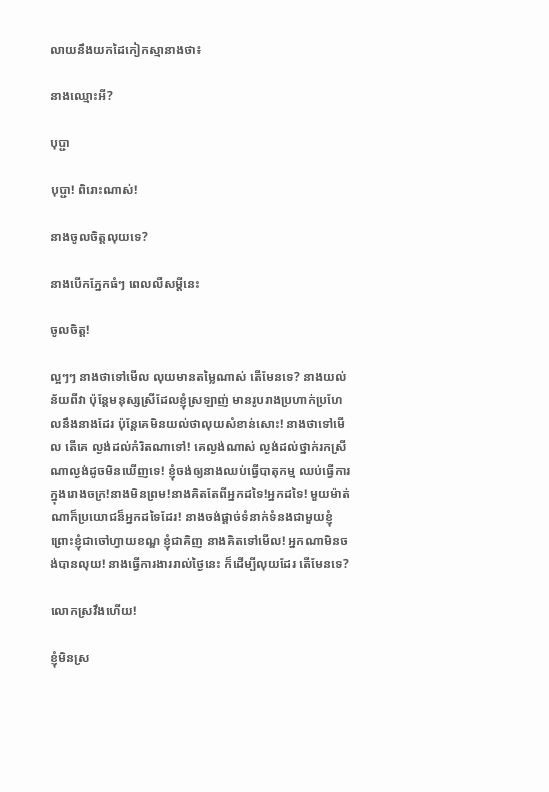លាយនឹងយកដៃកៀកស្មានាងថា៖

នាងឈ្មោះអី?

បុប្ជា

បុប្ជា! ពិរោះណាស់!

នាងចូលចិត្តលុយទេ?

នាងបើកភ្នែកធំៗ ពេលលឺសម្តីនេះ

ចូលចិត្ត!

ល្អៗៗ នាងថាទៅមើល លុយមានតម្លៃណាស់ តើមែនទេ? នាងយល់ន័យពីវា ប៉ុន្តែមនុស្សស្រីដែលខ្ញុំស្រឡាញ់ មានរូបរាងប្រហាក់ប្រហែលនឹងនាងដែរ ប៉ុន្តែគេមិនយល់ថាលុយសំខាន់សោះ! នាងថាទៅមើល តើគេ ល្ងង់ដល់កំរិតណាទៅ! គេល្ងង់ណាស់ ល្ងង់ដល់ថ្នាក់រកស្រីណាល្ងង់ដូចមិនឃើញទេ! ខ្ញុំចង់ឲ្យនាងឈប់ធ្វើបាតុកម្ម ឈប់ធ្វើការក្នុងរោងចក្រ!នាងមិនព្រម!នាងគិតតែពីអ្នកដទៃ!អ្នកដទៃ! មួយម៉ាត់ណាក៏ប្រយោជន៏អ្នកដទៃដែរ! នាងចង់ផ្តាច់ទំនាក់ទំនងជាមួយខ្ញុំ ព្រោះខ្ញុំជាចៅហ្វាយខណ្ឌ ខ្ញុំជាគិញ នាងគិតទៅមើល! អ្នកណាមិនចង់បានលុយ! នាងធ្វើការងាររាល់ថ្ងៃនេះ ក៏ដើម្បីលុយដែរ តើមែនទេ?

លោកស្រវឹងហើយ!

ខ្ញុំមិនស្រ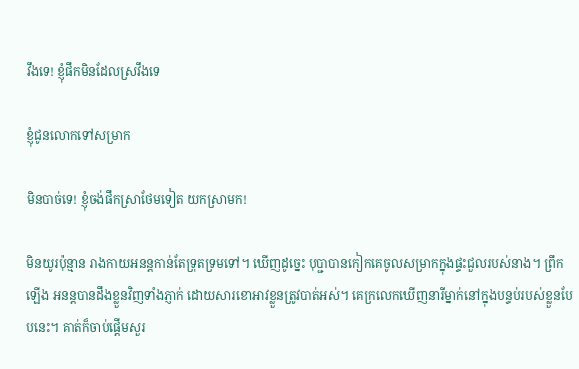វឹងទេ! ខ្ញុំផឹកមិនដែលស្រវឹងទេ

ខ្ញុំជូនលោកទៅសម្រាក

មិនបាច់ទេ! ខ្ញុំចង់ផឹកស្រាថែមទៀត យកស្រាមក!

មិនយូរប៉ុន្មាន រាងកាយអនន្តកាន់តែទ្រុតទ្រមទៅ។ ឃើញដូច្នេះ បុប្ជាបានកៀកគេចូលសម្រាកក្នុងផ្ទះជួលរបស់នាង។ ព្រឹកឡើង អនន្តបានដឹងខ្លួនវិញទាំងភ្ញាក់ ដោយសារខោអាវខ្លួនត្រូវបាត់អស់។ គេក្រលេកឃើញនារីម្នាក់នៅក្នុងបន្ទប់របស់ខ្លួនបែបនេះ។ គាត់ក៏ចាប់ផ្តើមសួរ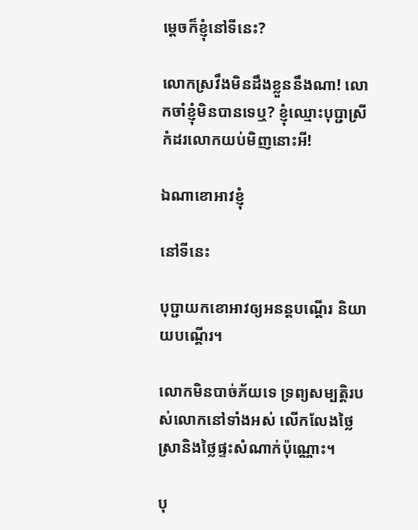ម្តេចក៏ខ្ញុំនៅទីនេះ?

លោកស្រវឹងមិនដឹងខ្លួននឹងណា! លោកចាំខ្ញុំមិនបានទេឬ? ខ្ញុំឈ្មោះបុប្ជាស្រីកំដរលោកយប់មិញនោះអី!

ឯណាខោអាវខ្ញុំ

នៅទីនេះ

បុប្ជាយកខោអាវឲ្យអនន្តបណ្តើរ និយាយបណ្តើរ។

លោកមិនបាច់ភ័យទេ ទ្រព្យសម្បត្តិរបស់លោកនៅទាំងអស់ លើកលែងថ្លៃស្រានិងថ្លៃផ្ទះសំណាក់ប៉ុណ្ណោះ។

បុ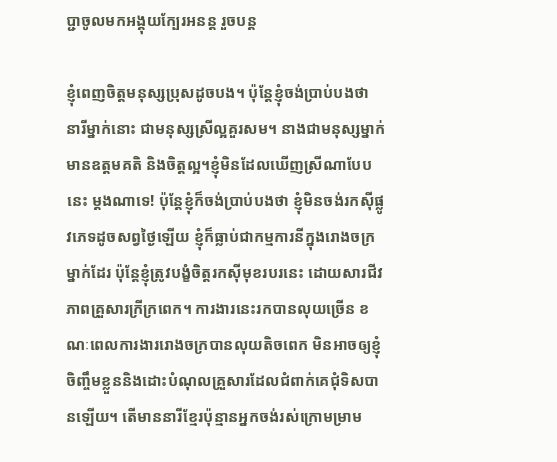ប្ជាចូលមកអង្គុយក្បែរអនន្ត រួចបន្ត

ខ្ញុំពេញចិត្តមនុស្សប្រុសដូចបង។ ប៉ុន្តែខ្ញុំចង់ប្រាប់បងថា នារីម្នាក់នោះ ជាមនុស្សស្រីល្អគួរសម។ នាងជាមនុស្សម្នាក់មានឧត្តមគតិ និងចិត្តល្អ។ខ្ញុំមិនដែលឃើញស្រីណាបែបនេះ ម្តងណាទេ! ប៉ុន្តែខ្ញុំក៏ចង់ប្រាប់បងថា ខ្ញុំមិនចង់រកស៊ីផ្លូវភេទដូចសព្វថ្ងៃឡើយ ខ្ញុំក៏ធ្លាប់ជាកម្មការនីក្នុងរោងចក្រម្នាក់ដែរ ប៉ុន្តែខ្ញុំត្រូវបង្ខំចិត្តរកស៊ីមុខរបរនេះ ដោយសារជីវភាពគ្រួសារក្រីក្រពេក។ ការងារនេះរកបានលុយច្រើន ខណៈពេលការងាររោងចក្របានលុយតិចពេក មិនអាចឲ្យខ្ញុំចិញ្ចឹមខ្លួននិងដោះបំណុលគ្រួសារដែលជំពាក់គេជុំទិសបានឡើយ។ តើមាននារីខ្មែរប៉ុន្មានអ្នកចង់រស់ក្រោមម្រាម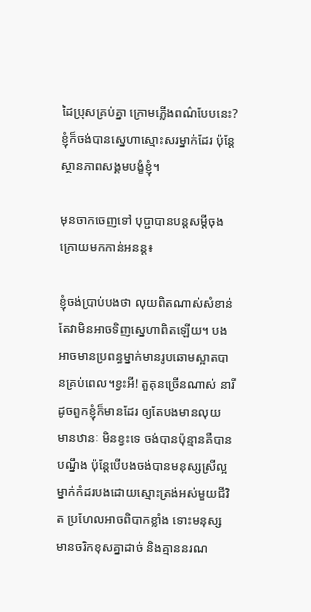ដៃប្រុសគ្រប់គ្នា ក្រោមភ្លើងពណ៌បែបនេះ? ខ្ញុំក៏ចង់បានស្នេហាស្មោះសរម្នាក់ដែរ ប៉ុន្តែស្ថានភាពសង្គមបង្ខំខ្ញុំ។

មុនចាកចេញទៅ បុប្ជាបានបន្តសម្តីចុងក្រោយមកកាន់អនន្ត៖

ខ្ញុំចង់ប្រាប់បងថា លុយពិតណាស់សំខាន់ តែវាមិនអាចទិញស្នេហាពិតឡើយ។ បងអាចមានប្រពន្ធម្នាក់មានរូបឆោមស្អាតបានគ្រប់ពេល។ខ្វះអី! តួគុនច្រើនណាស់ នារីដូចពួកខ្ញុំក៏មានដែរ ឲ្យតែបងមានលុយ មានឋានៈ មិនខ្វះទេ ចង់បានប៉ុន្មានគឺបានបណ្នឹង ប៉ុន្តែបើបងចង់បានមនុស្សស្រីល្អម្នាក់កំដរបងដោយស្មោះត្រង់អស់មួយជីវិត ប្រហែលអាចពិបាកខ្លាំង ទោះមនុស្សមានចរិកខុសគ្នាដាច់ និងគ្មាននរណ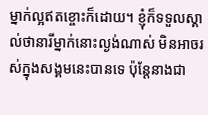ម្នាក់ល្អឥតខ្ចោះក៏ដោយ។ ខ្ញុំក៏ទទួលស្គាល់ថានារីម្នាក់នោះល្ងង់ណាស់ មិនអាចរស់ក្នុងសង្គមនេះបានទេ ប៉ុន្តែនាងជា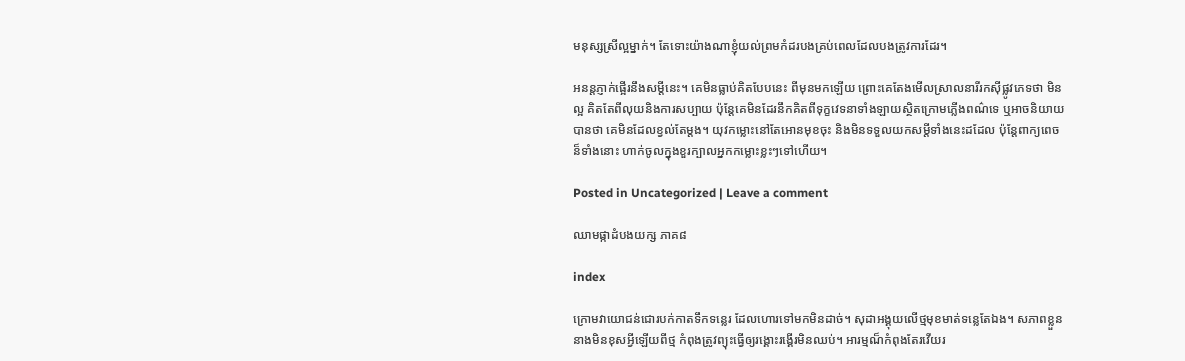មនុស្សស្រីល្អម្នាក់។ តែទោះយ៉ាងណាខ្ញុំយល់ព្រមកំដរបងគ្រប់ពេលដែលបងត្រូវការដែរ។

អនន្តភ្ញាក់ផ្អើរនឹងសម្តីនេះ។ គេមិនធ្លាប់គិតបែបនេះ ពីមុនមកឡើយ ព្រោះគេតែងមើលស្រាលនារីរកស៊ីផ្លូវភេទថា មិនល្អ គិតតែពីលុយនិងការសប្បាយ ប៉ុន្តែគេមិនដែរនឹកគិតពីទុក្ខវេទនាទាំងឡាយស្ថិតក្រោមភ្លើងពណ៌ទេ ឬអាចនិយាយបានថា គេមិនដែលខ្វល់តែម្តង។ យុវកម្លោះនៅតែអោនមុខចុះ និងមិនទទួលយកសម្តីទាំងនេះដដែល ប៉ុន្តែពាក្យពេចន៏ទាំងនោះ ហាក់ចូលក្នុងខួរក្បាលអ្នកកម្លោះខ្លះៗទៅហើយ។

Posted in Uncategorized | Leave a comment

ឈាមផ្កាដំបងយក្ស ភាគ៨

index

ក្រោមវាយោជន់ជោរបក់កាតទឹកទន្លេរ ដែលហោរទៅមកមិនដាច់។ សុដាអង្គុយលើថ្មមុខមាត់ទន្លេតែឯង។ សភាពខ្លួននាងមិនខុសអ្វីឡើយពីថ្ម កំពុងត្រូវព្យុះធ្វើឲ្យរង្គោះរង្គើរមិនឈប់។ អារម្មណ៏កំពុងតែរវើយរ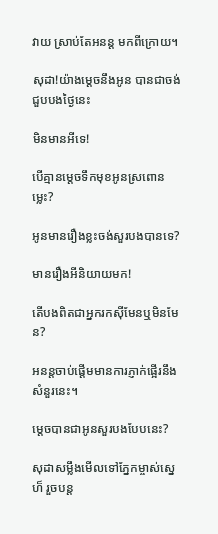វាយ ស្រាប់តែអនន្ត មកពីក្រោយ។

សុដា!យ៉ាងម្តេចនឹងអូន បានជាចង់ជួបបងថ្ងៃនេះ

មិនមានអីទេ!

បើគ្មានម្តេចទឹកមុខអូនស្រពោនម្លេះ?

អូនមានរឿងខ្លះចង់សួរបងបានទេ?

មានរឿងអីនិយាយមក!

តើបងពិតជាអ្នករកស៊ីមែនឬមិនមែន?

អនន្តចាប់ផ្តើមមានការភ្ញាក់ផ្អើរនឹងសំនួរនេះ។

ម្តេចបានជាអូនសួរបងបែបនេះ?

សុដាសម្លឹងមើលទៅភ្នែកម្ចាស់ស្នេហ៏ រួចបន្ត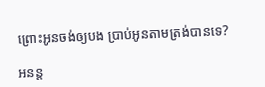ព្រោះអូនចង់ឲ្យបង ប្រាប់អូនតាមត្រង់បានទេ?

អនន្ត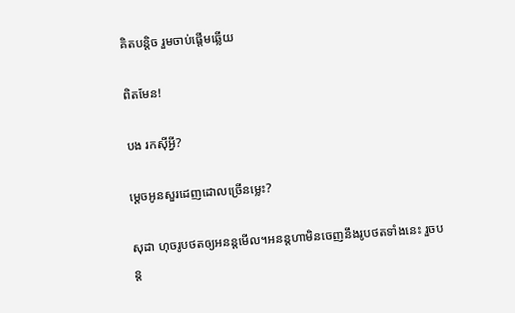គិតបន្តិច រួមចាប់ផ្តើមឆ្លើយ

ពិតមែន!

បង រកស៊ីអ្វី?

ម្តេចអូនសួរដេញដោលច្រើនម្លេះ?

សុដា ហុចរូបថតឲ្យអនន្តមើល។អនន្តហាមិនចេញនឹងរូបថតទាំងនេះ រួចបន្ត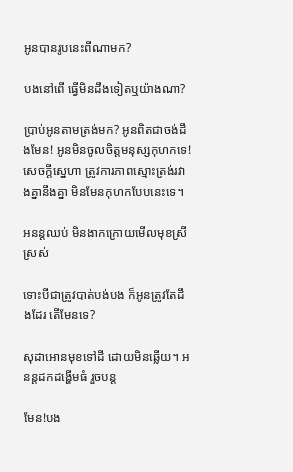អូនបានរូបនេះពីណាមក?

បងនៅពើ ធ្វើមិនដឹងទៀតឬយ៉ាងណា?

ប្រាប់អូនតាមត្រង់មក? អូនពិតជាចង់ដឹងមែន! អូនមិនចូលចិត្តមនុស្សកុហកទេ! សេចក្តីស្នេហា ត្រូវការភាពស្មោះត្រង់រវាងគ្នានឹងគ្នា មិនមែនកុហកបែបនេះទេ។

អនន្តឈប់ មិនងាកក្រោយមើលមុខស្រីស្រស់

ទោះបីជាត្រូវបាត់បង់បង ក៏អូនត្រូវតែដឹងដែរ តើមែនទេ?

សុដាអោនមុខទៅដី ដោយមិនឆ្លើយ។ អនន្តដកដង្ហើមធំ រួចបន្ត

មែន!បង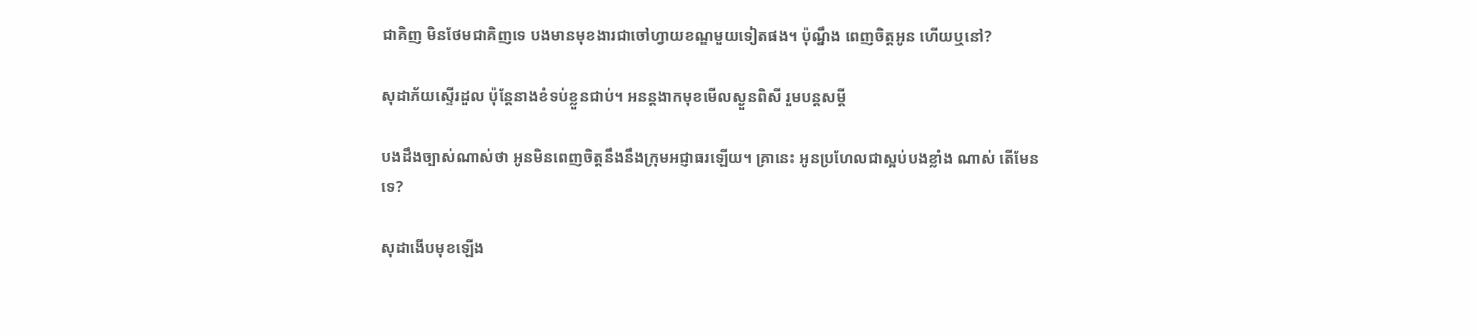ជាគិញ មិនថែមជាគិញទេ បងមានមុខងារជាចៅហ្វាយខណ្ឌមួយទៀតផង។ ប៉ុណ្នឹង ពេញចិត្តអូន ហើយឬនៅ?

សុដាភ័យស្ទើរដួល ប៉ុន្តែនាងខំទប់ខ្លួនជាប់។ អនន្តងាកមុខមើលស្ងួនពិសី រួមបន្តសម្តី

បងដឹងច្បាស់ណាស់ថា អូនមិនពេញចិត្តនឹងនឹងក្រុមអជ្ញាធរឡើយ។ គ្រានេះ អូនប្រហែលជាស្អប់បងខ្លាំង ណាស់ តើមែនទេ?

សុដាងើបមុខឡើង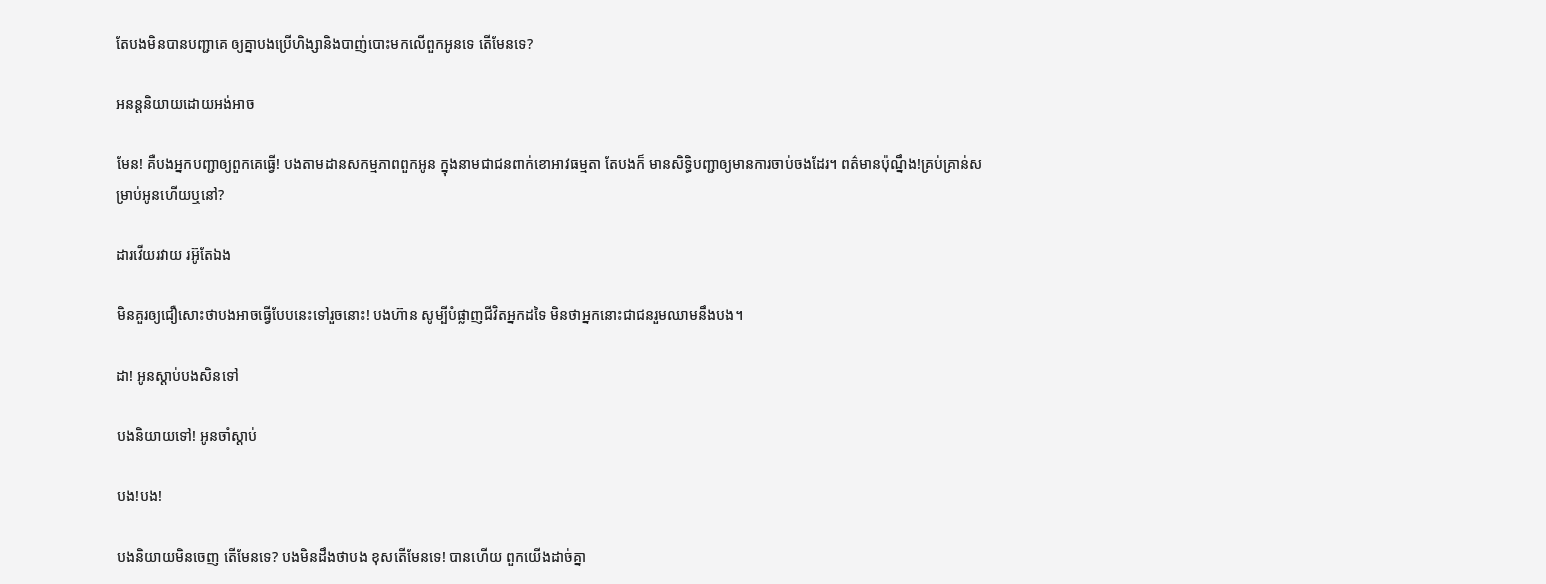តែបងមិនបានបញ្ជាគេ ឲ្យគ្នាបងប្រើហិង្សានិងបាញ់បោះមកលើពួកអូនទេ តើមែនទេ?

អនន្តនិយាយដោយអង់អាច

មែន! គឺបងអ្នកបញ្ជាឲ្យពួកគេធ្វើ! បងតាមដានសកម្មភាពពួកអូន ក្នុងនាមជាជនពាក់ខោអាវធម្មតា តែបងក៏ មានសិទ្ធិបញ្ជាឲ្យមានការចាប់ចងដែរ។ ពត៌មានប៉ុណ្នឹង!គ្រប់គ្រាន់សម្រាប់អូនហើយឬនៅ?

ដារវើយរវាយ រអ៊ូតែឯង

មិនគួរឲ្យជឿសោះថាបងអាចធ្វើបែបនេះទៅរួចនោះ! បងហ៊ាន សូម្បីបំផ្លាញជីវិតអ្នកដទៃ មិនថាអ្នកនោះជាជនរួមឈាមនឹងបង។

ដា! អូនស្តាប់បងសិនទៅ

បងនិយាយទៅ! អូនចាំស្តាប់

បង!បង!

បងនិយាយមិនចេញ តើមែនទេ? បងមិនដឹងថាបង ខុសតើមែនទេ! បានហើយ ពួកយើងដាច់គ្នា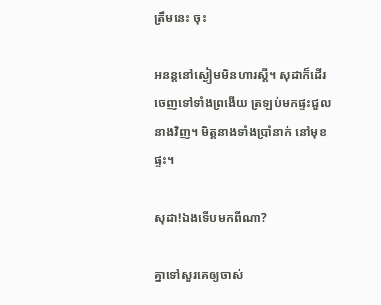ត្រឹមនេះ ចុះ

អនន្តនៅស្ងៀមមិនហារស្តី។ សុដាក៏ដើរចេញទៅទាំងព្រងើយ ត្រឡប់មកផ្ទះជួលនាងវិញ។ មិត្តនាងទាំងប្រាំនាក់ នៅមុខផ្ទះ។

សុដា!ឯងទើបមកពីណា?

គ្នាទៅសួរគេឲ្យចាស់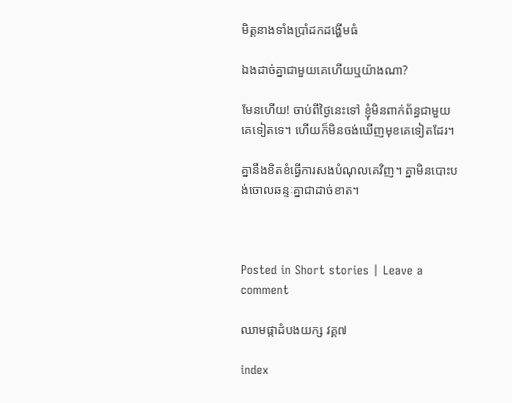មិត្តនាងទាំងប្រាំដកដង្ហើមធំ

ឯងដាច់គ្នាជាមួយគេហើយឬយ៉ាងណា?

មែនហើយ! ចាប់ពីថ្ងៃនេះទៅ ខ្ញុំមិនពាក់ព័ន្ធជាមួយគេទៀតទេ។ ហើយក៏មិនចង់ឃើញមុខគេទៀតដែរ។

គ្នានឹងខិតខំធ្វើការសងបំណុលគេវិញ។ គ្នាមិនបោះបង់ចោលឆន្ទៈគ្នាជាដាច់ខាត។



Posted in Short stories | Leave a comment

ឈាមផ្កាដំបងយក្ស វគ្គ៧

index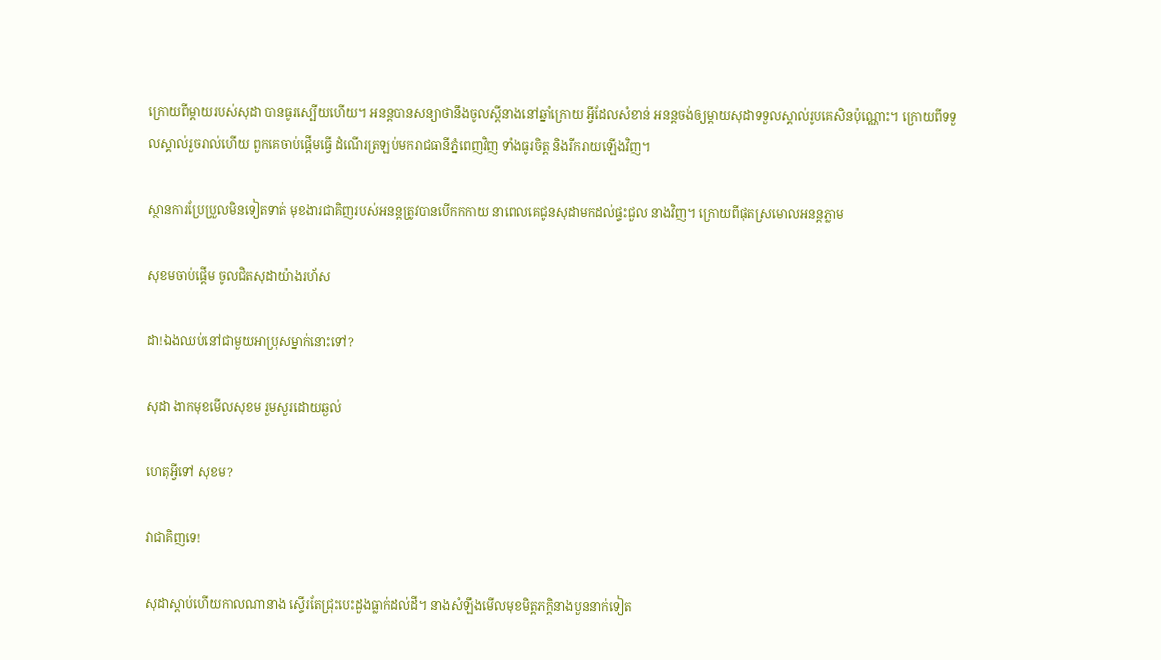ក្រោយពីម្តាយរបស់សុដា បានធូរស្បើយហើយ។ អនន្តបានសន្យាថានឹងចូលស្តីនាងនៅឆ្នាំក្រោយ អ្វីដែលសំខាន់ អនន្តចង់ឲ្យម្តាយសុដាទទួលស្គាល់រូបគេសិនប៉ុណ្ណោះ។ ក្រោយពីទទួលស្គាល់រួចរាល់ហើយ ពួកគេចាប់ផ្តើមធ្វើ ដំណើរត្រឡប់មករាជធានីភ្នំពេញវិញ ទាំងធូរចិត្ត និងរីករាយឡើងវិញ។

ស្ថានការប្រែប្រួលមិនទៀតទាត់ មុខងារជាគិញរបស់អនន្តត្រូវបានបើកកកាយ នាពេលគេជូនសុដាមកដល់ផ្ទះជួល នាងវិញ។ ក្រោយពីផុតស្រមោលអនន្តភ្លាម

សុខមចាប់ផ្តើម ចូលជិតសុដាយ៉ាងរហ័ស

ដា!ឯងឈប់នៅជាមួយអាប្រុសម្នាក់នោះទៅ?

សុដា ងាកមុខមើលសុខម រួមសួរដោយឆ្ងល់

ហេតុអ្វីទៅ សុខម?

វាជាគិញទេ!

សុដាស្តាប់ហើយកាលណានាង ស្ទើរតែជ្រុះបេះដួងធ្លាក់ដល់ដី។ នាងសំឡឹងមើលមុខមិត្តភក្តិនាងបួននាក់ទៀត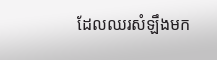ដែលឈរសំឡឹងមក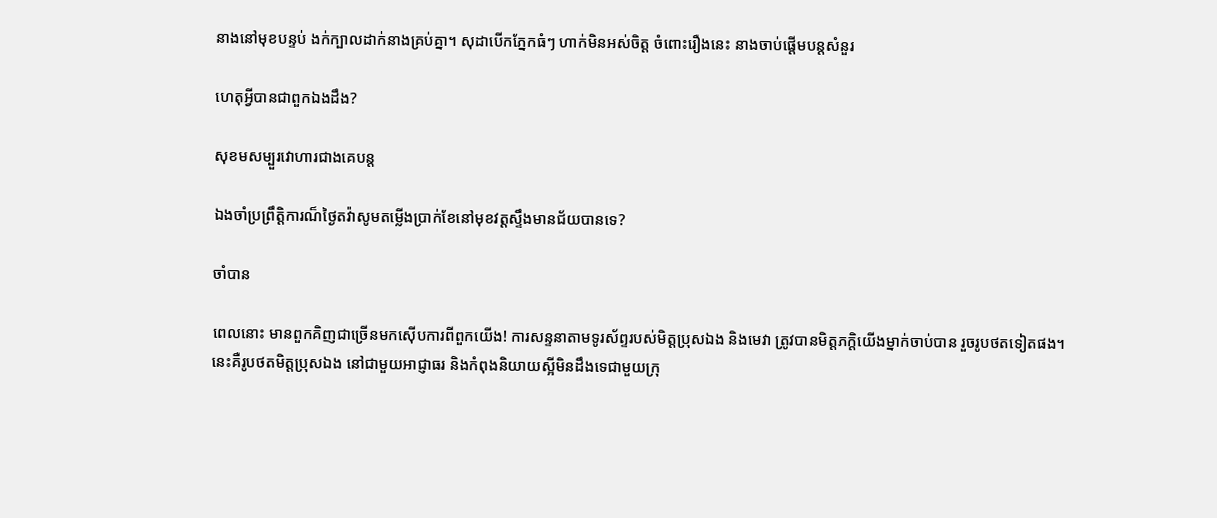នាងនៅមុខបន្ទប់ ងក់ក្បាលដាក់នាងគ្រប់គ្នា។ សុដាបើកភ្នែកធំៗ ហាក់មិនអស់ចិត្ត ចំពោះរឿងនេះ នាងចាប់ផ្តើមបន្តសំនួរ

ហេតុអ្វីបានជាពួកឯងដឹង?

សុខមសម្បួរវោហារជាងគេបន្ត

ឯងចាំប្រព្រឹត្តិការណ៏ថ្ងៃតវ៉ាសូមតម្លើងប្រាក់ខែនៅមុខវត្តស្ទឹងមានជ័យបានទេ?

ចាំបាន

ពេលនោះ មានពួកគិញជាច្រើនមកស៊ើបការពីពួកយើង! ការសន្ទនាតាមទូរស័ព្ទរបស់មិត្តប្រុសឯង និងមេវា ត្រូវបានមិត្តភក្តិយើងម្នាក់ចាប់បាន រួចរូបថតទៀតផង។ នេះគឺរូបថតមិត្តប្រុសឯង នៅជាមួយអាជ្ញាធរ និងកំពុងនិយាយស្អីមិនដឹងទេជាមួយក្រុ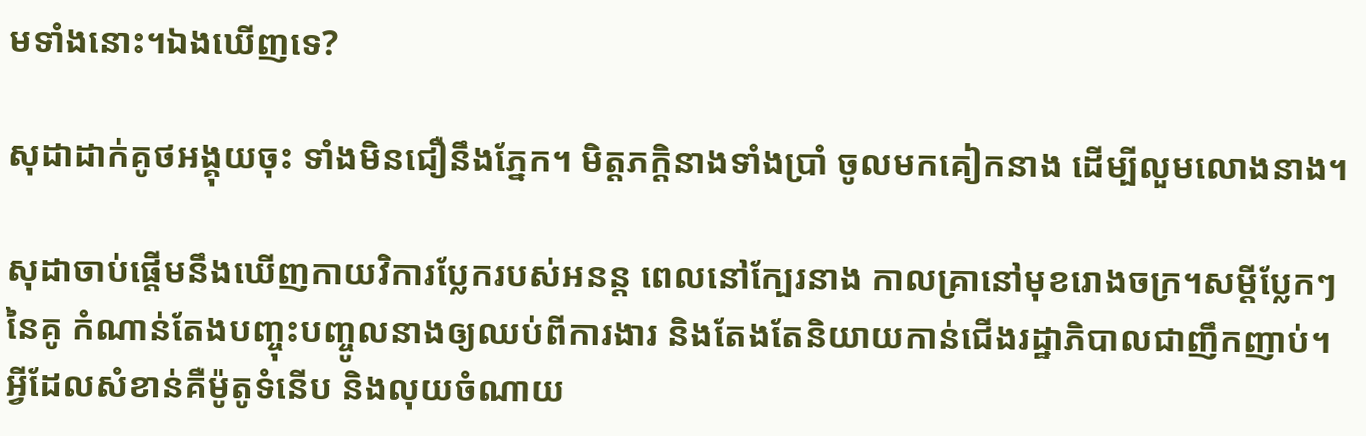មទាំងនោះ។ឯងឃើញទេ?

សុដាដាក់គូថអង្គុយចុះ ទាំងមិនជឿនឹងភ្នែក។ មិត្តភក្តិនាងទាំងប្រាំ ចូលមកគៀកនាង ដើម្បីលួមលោងនាង។

សុដាចាប់ផ្តើមនឹងឃើញកាយវិការប្លែករបស់អនន្ត ពេលនៅក្បែរនាង កាលគ្រានៅមុខរោងចក្រ។សម្តីប្លែកៗនៃគូ កំណាន់តែងបញ្ចុះបញ្ចូលនាងឲ្យឈប់ពីការងារ និងតែងតែនិយាយកាន់ជើងរដ្ឋាភិបាលជាញឹកញាប់។ អ្វីដែលសំខាន់គឺម៉ូតូទំនើប និងលុយចំណាយ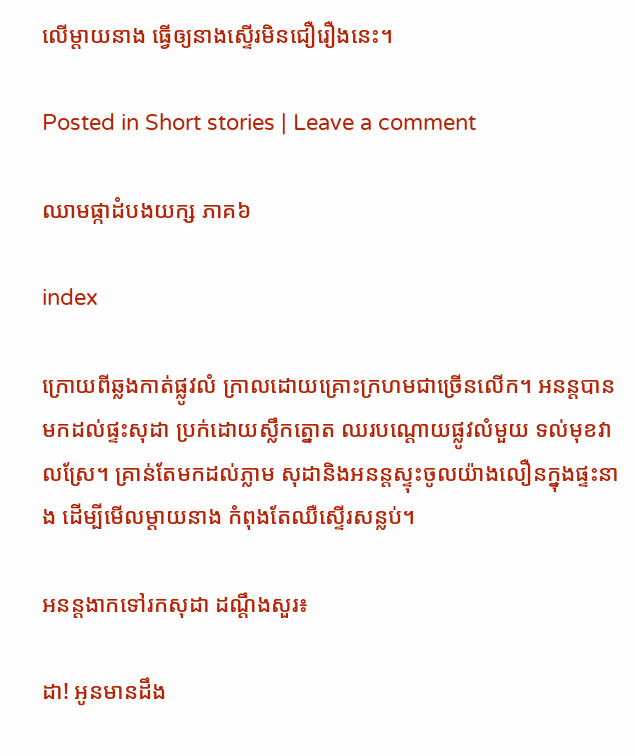លើម្តាយនាង ធ្វើឲ្យនាងស្ទើរមិនជឿរឿងនេះ។

Posted in Short stories | Leave a comment

ឈាមផ្កាដំបងយក្ស ភាគ៦

index

ក្រោយពីឆ្លងកាត់ផ្លូវលំ ក្រាលដោយគ្រោះក្រហមជាច្រើនលើក។ អនន្តបានមកដល់ផ្ទះសុដា ប្រក់ដោយស្លឹកត្នោត ឈរបណ្តោយផ្លូវលំមួយ ទល់មុខវាលស្រែ។ គ្រាន់តែមកដល់ភ្លាម សុដានិងអនន្តស្ទុះចូលយ៉ាងលឿនក្នុងផ្ទះនាង ដើម្បីមើលម្តាយនាង កំពុងតែឈឺស្ទើរសន្លប់។

អនន្តងាកទៅរកសុដា ដណ្តឹងសួរ៖

ដា! អូនមានដឹង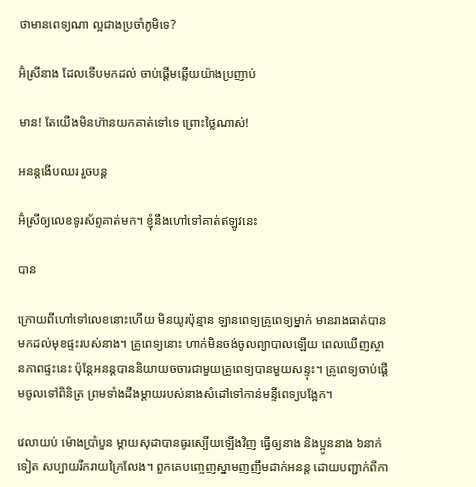ថាមានពេទ្យណា ល្អជាងប្រចាំភូមិទេ?

អ៊ំស្រីនាង ដែលទើបមកដល់ ចាប់ផ្តើមឆ្លើយយ៉ាងប្រញាប់

មាន! តែយើងមិនហ៊ានយកគាត់ទៅទេ ព្រោះថ្លៃណាស់!

អនន្តងើបឈរ រួចបន្ត

អ៊ំស្រីឲ្យលេខទូរស័ព្ទគាត់មក។ ខ្ញុំនឹងហៅទៅគាត់ឥឡូវនេះ

បាន

ក្រោយពីហៅទៅលេខនោះហើយ មិនយូរប៉ុន្មាន ឡានពេទ្យគ្រូពេទ្យម្នាក់ មានរាងធាត់បានមកដល់មុខផ្ទះរបស់នាង។ គ្រូពេទ្យនោះ ហាក់មិនចង់ចូលព្យាបាលឡើយ ពេលឃើញស្ថានភាពផ្ទះនេះ ប៉ុន្តែអនន្តបាននិយាយចចារជាមួយគ្រូពេទ្យបានមួយសន្ទុះ។ គ្រូពេទ្យចាប់ផ្តើមចូលទៅពិនិត្រ ព្រមទាំងដឹងម្តាយរបស់នាងសំដៅទៅកាន់មន្ទីពេទ្យបង្អែក។

វេលាយប់ ម៉ោងប្រាំបួន ម្តាយសុដាបានធូរស្បើយឡើងវិញ ធ្វើឲ្យនាង និងប្អូននាង ៦នាក់ទៀត សប្បាយរីករាយក្រៃលែង។ ពួកគេបញ្ចេញស្នាមញញឹមដាក់អនន្ត ដោយបញ្ជាក់ពីកា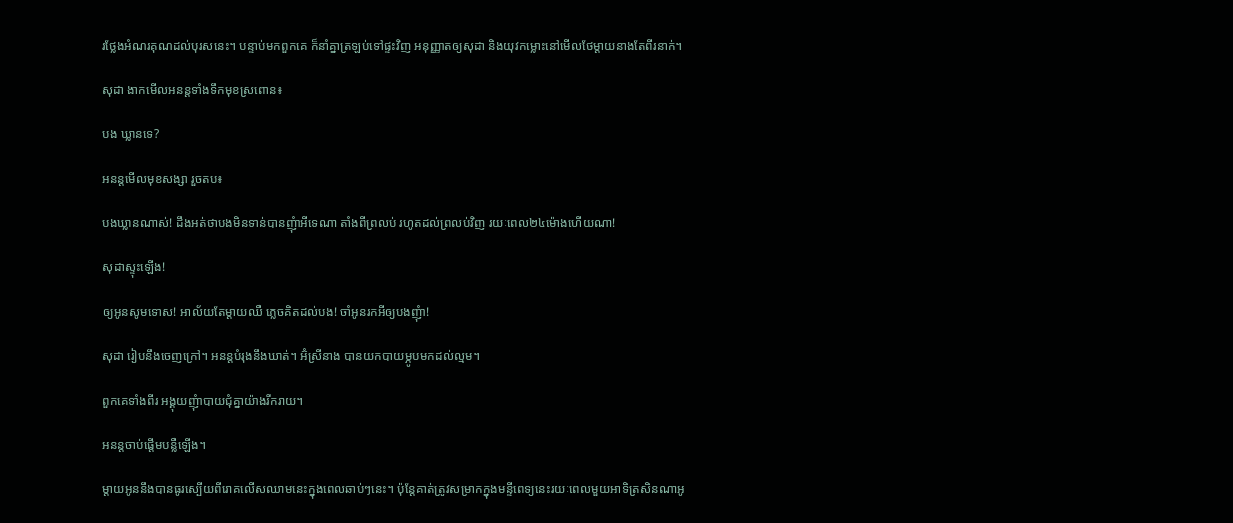រថ្លែងអំណរគុណដល់បុរសនេះ។ បន្ទាប់មកពួកគេ ក៏នាំគ្នាត្រឡប់ទៅផ្ទះវិញ អនុញ្ញាតឲ្យសុដា និងយុវកម្លោះនៅមើលថែម្តាយនាងតែពីរនាក់។

សុដា ងាកមើលអនន្តទាំងទឹកមុខស្រពោន៖

បង ឃ្លានទេ?

អនន្តមើលមុខសង្សា រួចតប៖

បងឃ្លានណាស់! ដឹងអត់ថាបងមិនទាន់បានញុំាអីទេណា តាំងពីព្រលប់ រហូតដល់ព្រលប់វិញ រយៈពេល២៤ម៉ោងហើយណា!

សុដាស្ទុះឡើង!

ឲ្យអូនសូមទោស! អាល័យតែម្តាយឈឺ ភ្លេចគិតដល់បង! ចាំអូនរកអីឲ្យបងញុំា!

សុដា រៀបនឹងចេញក្រៅ។ អនន្តបំរុងនឹងឃាត់។ អ៊ំស្រីនាង បានយកបាយម្ភូបមកដល់ល្មម។

ពួកគេទាំងពីរ អង្គុយញុំាបាយជុំគ្នាយ៉ាងរីករាយ។

អនន្តចាប់ផ្តើមបន្លឺឡើង។

ម្តាយអូននឹងបានធូរស្បើយពីរោគលើសឈាមនេះក្នុងពេលឆាប់ៗនេះ។ ប៉ុន្តែគាត់ត្រូវសម្រាកក្នុងមន្ទីពេទ្យនេះរយៈពេលមួយអាទិត្រសិនណាអូ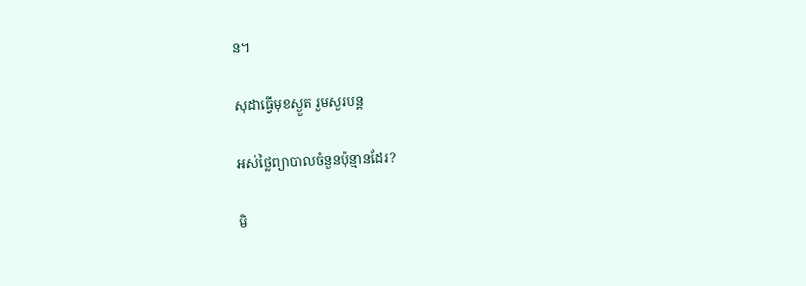ន។

សុដាធ្វើមុខស្ងួត រួមសួរបន្ត

អស់ថ្លៃព្យាបាលចំនួនប៉ុន្មានដែរ?

មិ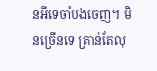នអីទេចាំបងចេញ។ មិនច្រើនទេ គ្រាន់តែលុ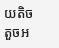យតិចតួចអ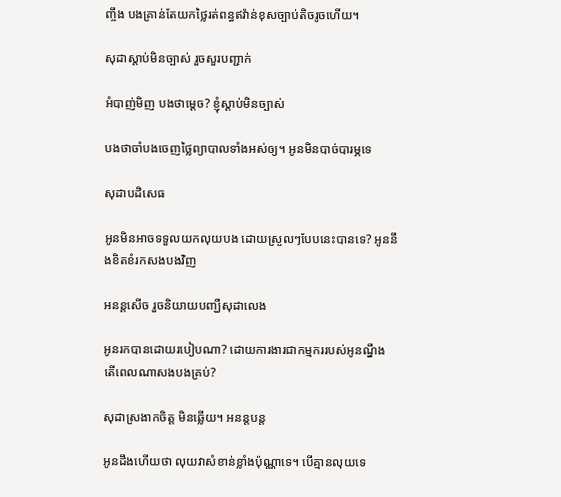ញ្ចឹង បងគ្រាន់តែយកថ្លៃរត់ពន្ធឥវ៉ាន់ខុសច្បាប់តិចរូចហើយ។

សុដាស្តាប់មិនច្បាស់ រួចសួរបញ្ជាក់

អំបាញ់មិញ បងថាម្តេច? ខ្ញុំស្តាប់មិនច្បាស់

បងថាចាំបងចេញថ្លៃព្យាបាលទាំងអស់ឲ្យ។ អូនមិនបាច់បារម្ភទេ

សុដាបដិសេធ

អូនមិនអាចទទួលយកលុយបង ដោយស្រួលៗបែបនេះបានទេ? អូននឹងខិតខំរកសងបងវិញ

អនន្តសើច រួចនិយាយបញ្ឃឺសុដាលេង

អូនរកបានដោយរបៀបណា? ដោយការងារជាកម្មកររបស់អូនណ្នឹង តើពេលណាសងបងគ្រប់?

សុដាស្រងាកចិត្ត មិនឆ្លើយ។ អនន្តបន្ត

អូនដឹងហើយថា លុយវាសំខាន់ខ្លាំងប៉ុណ្ណាទេ។ បើគ្មានលុយទេ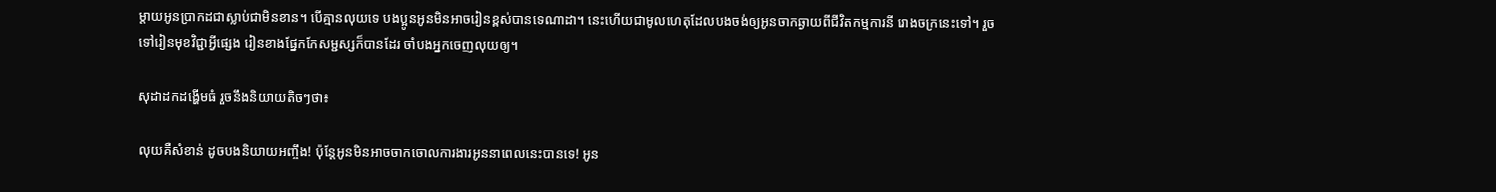ម្តាយអូនប្រាកដជាស្លាប់ជាមិនខាន។ បើគ្មានលុយទេ បងប្អូនអូនមិនអាចរៀនខ្ពស់បានទេណាដា។ នេះហើយជាមូលហេតុដែលបងចង់ឲ្យអូនចាកឆ្ងាយពីជីវិតកម្មការនី រោងចក្រនេះទៅ។ រួចទៅរៀនមុខវិជ្ជាអ្វីផ្សេង រៀនខាងផ្នែកកែសម្ជស្សក៏បានដែរ ចាំបងអ្នកចេញលុយឲ្យ។

សុដាដកដង្ហើមធំ រួចនឹងនិយាយតិចៗថា៖

លុយគឺសំខាន់ ដូចបងនិយាយអញ្ចឹង! ប៉ុន្តែអូនមិនអាចចាកចោលការងារអូននាពេលនេះបានទេ! អូន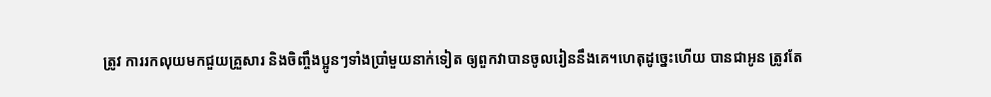ត្រូវ ការរកលុយមកជួយគ្រួសារ និងចិញ្ចឹងប្អូនៗទាំងប្រាំមួយនាក់ទៀត ឲ្យពួកវាបានចូលរៀននឹងគេ។ហេតុដូច្នេះហើយ បានជាអូន ត្រូវតែ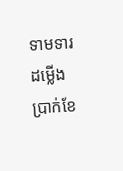ទាមទារដម្លើងប្រាក់ខែ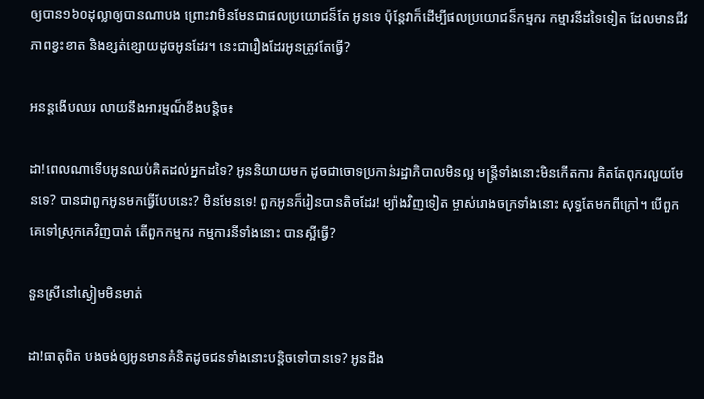ឲ្យបាន១៦០ដុល្លាឲ្យបានណាបង ព្រោះវាមិនមែនជាផលប្រយោជន៏តែ អូនទេ ប៉ុន្តែវាក៏ដើម្បីផលប្រយោជន៏កម្មករ កម្មារនីដទៃទៀត ដែលមានជីវភាពខ្វះខាត និងខ្សត់ខ្សោយដូចអូនដែរ។ នេះជារឿងដែរអូនត្រូវតែធ្វើ?

អនន្តងើបឈរ លាយនឹងអារម្មណ៏ខឹងបន្តិច៖

ដា!ពេលណាទើបអូនឈប់គិតដល់អ្នកដទៃ? អូននិយាយមក ដូចជាចោទប្រកាន់រដ្ឋាភិបាលមិនល្អ មន្ត្រីទាំងនោះមិនកើតការ គិតតែពុករលួយមែនទេ? បានជាពួកអូនមកធ្វើបែបនេះ? មិនមែនទេ! ពួកអូនក៏រៀនបានតិចដែរ! ម្យ៉ាងវិញទៀត ម្ចាស់រោងចក្រទាំងនោះ សុទ្ធតែមកពីក្រៅ។ បើពួកគេទៅស្រុកគេវិញបាត់ តើពួកកម្មករ កម្មការនីទាំងនោះ បានស្អីធ្វើ?

នួនស្រីនៅស្ងៀមមិនមាត់

ដា!ធាតុពិត បងចង់ឲ្យអូនមានគំនិតដូចជនទាំងនោះបន្តិចទៅបានទេ? អូនដឹង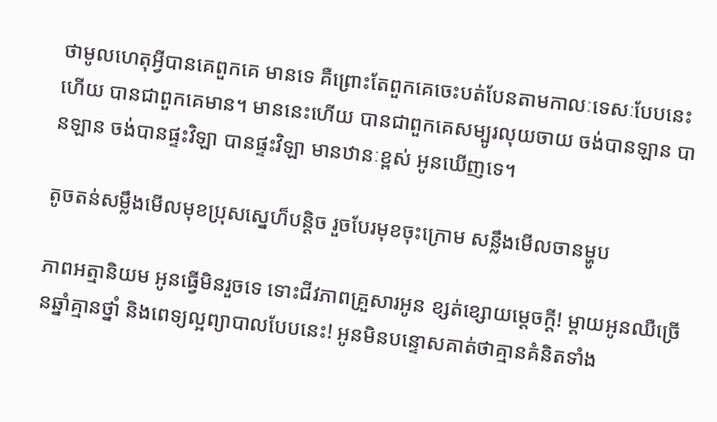ថាមូលហេតុអ្វីបានគេពួកគេ មានទេ គឺព្រោះតែពួកគេចេះបត់បែនតាមកាលៈទេសៈបែបនេះហើយ បានជាពួកគេមាន។ មាននេះហើយ បានជាពួកគេសម្បូរលុយចាយ ចង់បានឡាន បានឡាន ចង់បានផ្ទះវិឡា បានផ្ទះវិឡា មានឋានៈខ្ពស់ អូនឃើញទេ។

តូចតន់សម្លឹងមើលមុខប្រុសស្នេហ៏បន្តិច រួចបែរមុខចុះក្រោម សន្លឹងមើលចានម្ហូប

ភាពអត្មានិយម អូនធ្វើមិនរួចទេ ទោះជីវភាពគ្រួសារអូន ខ្សត់ខ្សោយម្តេចក្តី! ម្តាយអូនឈឺច្រើនឆ្នាំគ្មានថ្នាំ និងពេទ្យល្អព្យាបាលបែបនេះ! អូនមិនបន្ទោសគាត់ថាគ្មានគំនិតទាំង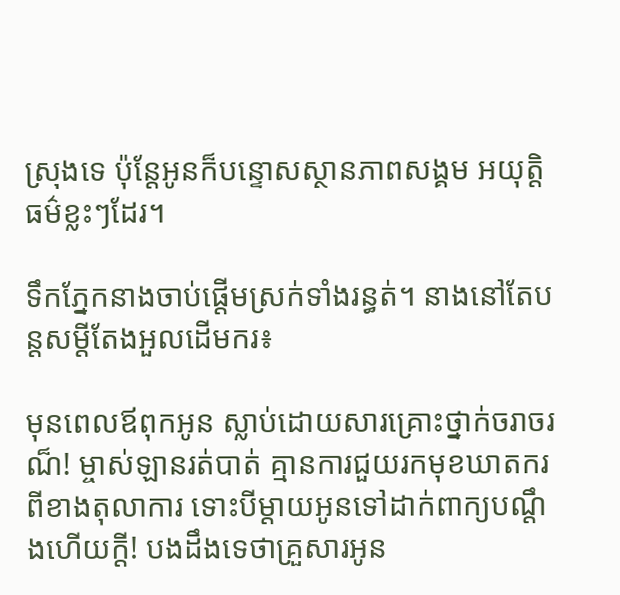ស្រុងទេ ប៉ុន្តែអូនក៏បន្ទោសស្ថានភាពសង្គម អយុត្តិធម៌ខ្លះៗដែរ។

ទឹកភ្នែកនាងចាប់ផ្តើមស្រក់ទាំងរន្ធត់។ នាងនៅតែបន្តសម្តីតែងអួលដើមករ៖

មុនពេលឪពុកអូន ស្លាប់ដោយសារគ្រោះថ្នាក់ចរាចរណ៏! ម្ចាស់ឡានរត់បាត់ គ្មានការជួយរកមុខឃាតករ ពីខាងតុលាការ ទោះបីម្តាយអូនទៅដាក់ពាក្យបណ្តឹងហើយក្តី! បងដឹងទេថាគ្រួសារអូន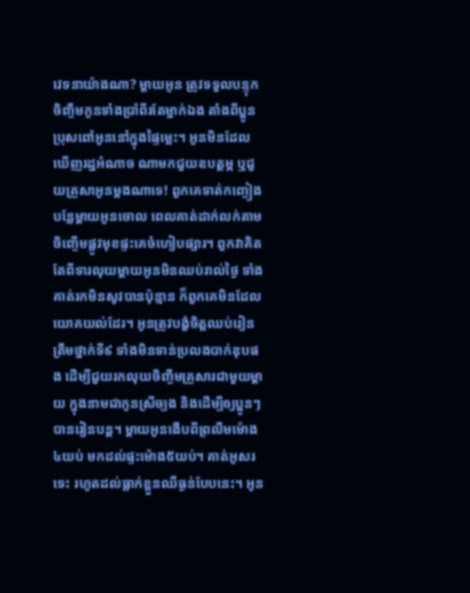វេទនាយ៉ាងណា? ម្តាយអូន ត្រូវទទួលបន្ទុកចិញ្ចឹមកូនទាំងប្រាំពីរតែម្នាក់ឯង តាំងពីប្អូនប្រុសពៅអូននៅក្នុងផ្ទៃម្លេះ។ អូនមិនដែលឃើញរដ្ឋអំណាច ណាមកជួយឧបត្តម្ភ ឬជួយគ្រួសាអូនម្តងណាទេ! ពួកគេទាត់កញ្ចៀងបន្លែម្តាយអូនចោល ពេលគាត់ដាក់លក់តាមចិញ្ចើមផ្លូវមុខផ្ទះគេចំហៀបផ្សារ។ ពួកវាគិតតែពីទារលុយម្តាយអូនមិនឈប់រាល់ថ្ងៃ ទាំងគាត់រកមិនសូវបានប៉ុន្មាន ក៏ពួកគេមិនដែលយោគយល់ដែរ។ អូនត្រូវបង្ខំចិត្តឈប់រៀនត្រឹមថ្នាក់ទី៩ ទាំងមិនទាន់ប្រលងបាក់ឌុបផង ដើម្បីជួយរកលុយចិញ្ចឹមគ្រួសារជាមួយម្តាយ ក្នុងនាមជាកូនស្រីច្បង និងដើម្បីឲ្យប្អូនៗបានរៀនបន្ត។ ម្តាយអូនងើបពីព្រលឹមម៉ោង៤យប់ មកដល់ផ្ទះម៉ោង៥យប់។ គាត់អូសរទេះ រហូតដល់ធ្លាក់ខ្លួនឈឺធ្ងន់បែបនេះ។ អូន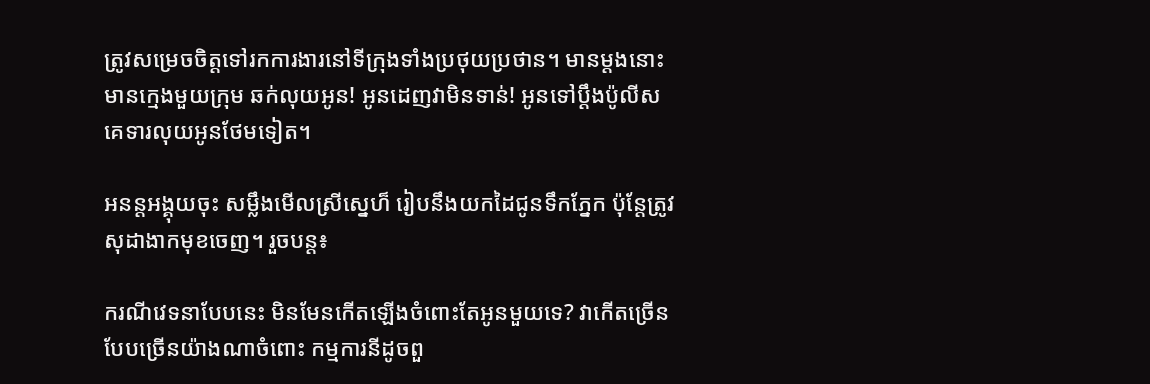ត្រូវសម្រេចចិត្តទៅរកការងារនៅទីក្រុងទាំងប្រថុយប្រថាន។ មានម្តងនោះ មានក្មេងមួយក្រុម ឆក់លុយអូន! អូនដេញវាមិនទាន់! អូនទៅប្តឹងប៉ូលីស គេទារលុយអូនថែមទៀត។

អនន្តអង្គុយចុះ សម្លឹងមើលស្រីស្នេហ៏ រៀបនឹងយកដៃជូនទឹកភ្នែក ប៉ុន្តែត្រូវសុដាងាកមុខចេញ។ រួចបន្ត៖

ករណីវេទនាបែបនេះ មិនមែនកើតឡើងចំពោះតែអូនមួយទេ? វាកើតច្រើនបែបច្រើនយ៉ាងណាចំពោះ កម្មការនីដូចពួ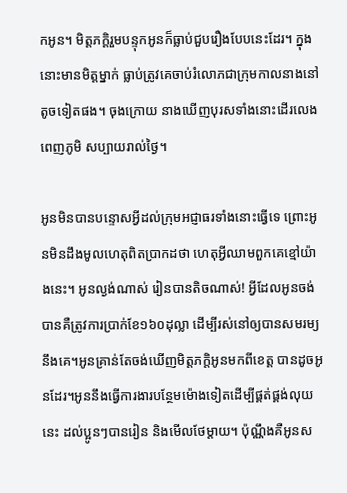កអូន។ មិត្តភក្តិរួមបន្ទុកអូនក៏ធ្លាប់ជួបរឿងបែបនេះដែរ។ ក្នុងនោះមានមិត្តម្នាក់ ធ្លាប់ត្រូវគេចាប់រំលោភជាក្រុមកាលនាងនៅតូចទៀតផង។ ចុងក្រោយ នាងឃើញបុរសទាំងនោះដើរលេងពេញភូមិ សប្បាយរាល់ថ្ងៃ។

អូនមិនបានបន្ទោសអ្វីដល់ក្រុមអជ្ញាធរទាំងនោះធ្វើទេ ព្រោះអូនមិនដឹងមូលហេតុពិតប្រាកដថា ហេតុអ្វីឈាមពួកគេខ្មៅយ៉ាងនេះ។ អូនល្ងង់ណាស់ រៀនបានតិចណាស់! អ្វីដែលអូនចង់បានគឺត្រូវការប្រាក់ខែ១៦០ដុល្លា ដើម្បីរស់នៅឲ្យបានសមរម្យនឹងគេ។អូនគ្រាន់តែចង់ឃើញមិត្តភក្តិអូនមកពីខេត្ត បានដូចអូនដែរ។អូននឹងធ្វើការងារបន្ថែមម៉ោងទៀតដើម្បីផ្គត់ផ្គង់លុយនេះ ដល់ប្អូនៗបានរៀន និងមើលថែម្តាយ។ ប៉ុណ្ណឹងគឺអូនស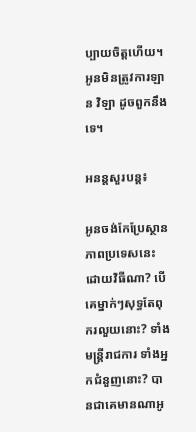ប្បាយចិត្តហើយ។ អូនមិនត្រូវការឡាន វិឡា ដូចពួកនឹងទេ។

អនន្តសួរបន្ត៖

អូនចង់កែប្រែស្ថានភាពប្រទេសនេះ ដោយវិធីណា? បើគេម្នាក់ៗសុទ្ធតែពុករលួយនោះ? ទាំងមន្ត្រីរាជការ ទាំងអ្នកជំនួញនោះ? បានជាគេមានណាអូ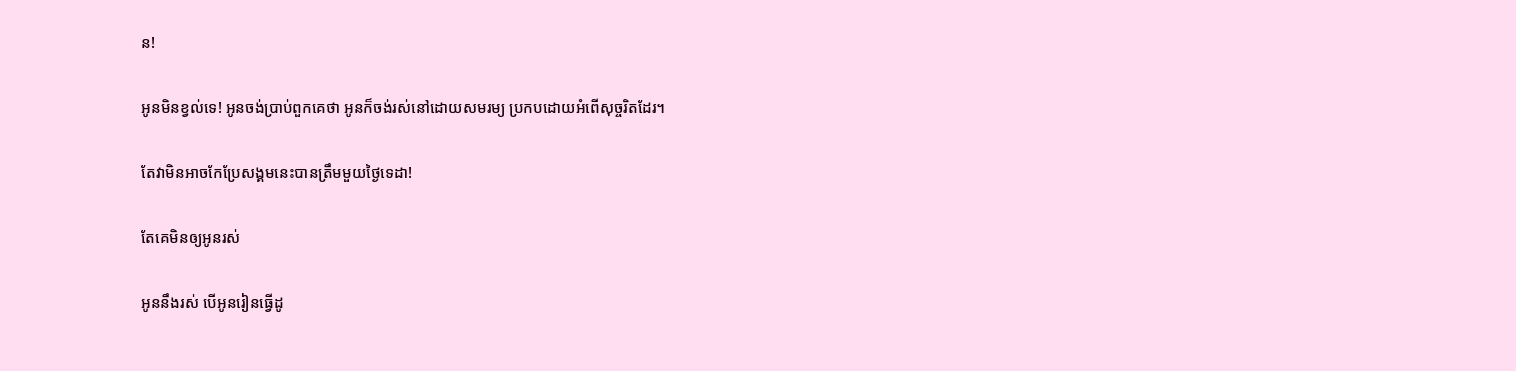ន!

អូនមិនខ្វល់ទេ! អូនចង់ប្រាប់ពួកគេថា អូនក៏ចង់រស់នៅដោយសមរម្យ ប្រកបដោយអំពើសុច្ចរិតដែរ។

តែវាមិនអាចកែប្រែសង្គមនេះបានត្រឹមមួយថ្ងៃទេដា!

តែគេមិនឲ្យអូនរស់

អូននឹងរស់ បើអូនរៀនធ្វើដូ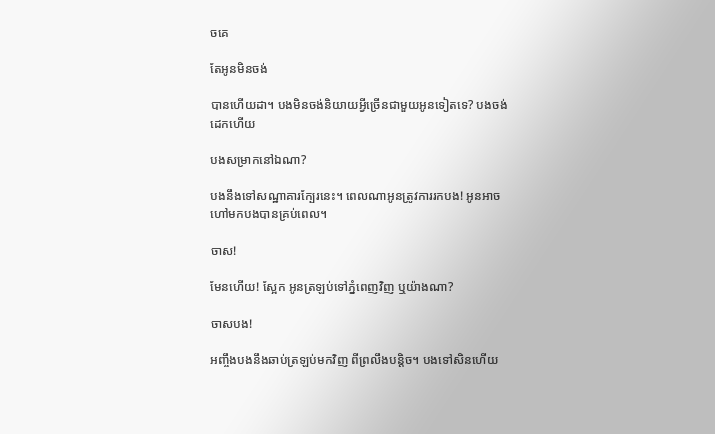ចគេ

តែអូនមិនចង់

បានហើយដា។ បងមិនចង់និយាយអ្វីច្រើនជាមួយអូនទៀតទេ? បងចង់ដេកហើយ

បងសម្រាកនៅឯណា?

បងនឹងទៅសណ្ឋាគារក្បែរនេះ។ ពេលណាអូនត្រូវការរកបង! អូនអាចហៅមកបងបានគ្រប់ពេល។

ចាស!

មែនហើយ! ស្អែក អូនត្រឡប់ទៅភ្នំពេញវិញ ឬយ៉ាងណា?

ចាសបង!

អញ្ចឹងបងនឹងឆាប់ត្រឡប់មកវិញ ពីព្រលឹងបន្តិច។ បងទៅសិនហើយ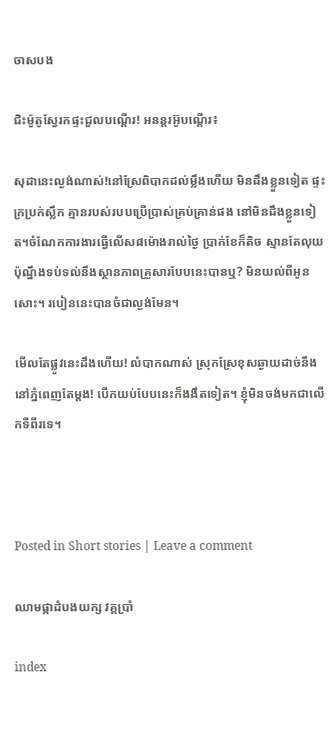ចាសបង

ជិះម៉ូតូស្វែរកផ្ទះជួលបណ្តើរ! អនន្តរអ៊ូបណ្តើរ៖

សុដានេះល្ងង់ណាស់!នៅស្រែពិបាកដល់ម្លឹងហើយ មិនដឹងខ្លួនទៀត ផ្ទះក្រប្រក់ស្លឹក គ្មានរបស់របបប្រើប្រាស់គ្រប់គ្រាន់ផង នៅមិនដឹងខ្លួនទៀត។ចំណែកការងារធ្វើលើស៨ម៉ោងរាល់ថ្ងៃ ប្រាក់ខែក៏តិច ស្មានតែលុយប៉ុណ្នឹងទប់ទល់នឹងស្ថានភាពគ្រួសារបែបនេះបានឬ? មិនយល់ពីអូនសោះ។ របៀននេះបានចំជាល្ងង់មែន។

មើលតែផ្លូវនេះដឹងហើយ! លំបាកណាស់ ស្រុកស្រែខុសឆ្ងាយដាច់នឹងនៅភ្នំពេញតែម្តង! បើកយប់បែបនេះក៏ងងឹតទៀត។ ខ្ញុំមិនចង់មកជាលើកទីពីរទេ។



Posted in Short stories | Leave a comment

ឈាមផ្កាដំបងយក្ស វគ្គប្រាំ

index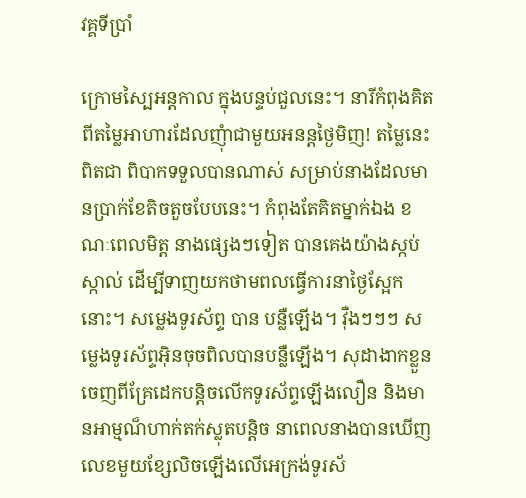វគ្គទីប្រាំ

ក្រោមស្បៃអន្តកាល ក្នុងបន្ទប់ជួលនេះ។ នារីកំពុងគិតពីតម្លៃអាហារដែលញុំាជាមួយអនន្តថ្ងៃមិញ! តម្លៃនេះពិតជា ពិបាកទទួលបានណាស់ សម្រាប់នាងដែលមានប្រាក់ខែតិចតួចបែបនេះ។ កំពុងតែគិតម្នាក់ឯង ខណៈពេលមិត្ត នាងផ្សេងៗទៀត បានគេងយ៉ាងស្កប់ស្កាល់ ដើម្បីទាញយកថាមពលធ្វើការនាថ្ងៃស្អែកនោះ។ សម្លេងទូរស័ព្ទ បាន បន្លឺឡើង។ វ៉ឺងៗៗៗ សម្លេងទូរស័ព្ទអ៊ិនចុចពិលបានបន្លឺឡើង។ សុដាងាកខ្លួនចេញពីគ្រែដេកបន្តិចលើកទូរស័ព្ទឡើងលឿន និងមានអាម្មណ៏ហាក់តក់ស្លុតបន្តិច នាពេលនាងបានឃើញលេខមួយខ្សែលិចឡើងលើអេក្រង់ទូរស័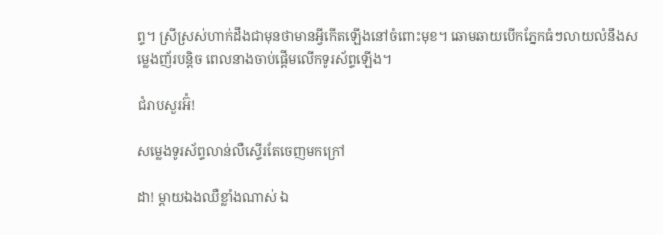ព្ទ។ ស្រីស្រស់ហាក់ដឹងជាមុនថាមានអ្វីកើតឡើងនៅចំពោះមុខ។ ឆោមឆាយបើកភ្នែកធំៗលាយលំនឹងសម្លេងញ័របន្តិច ពេលនាងចាប់ផ្តើមលើកទូរស័ព្ទឡើង។

ជំរាបសួរអ៊ំ!

សម្លេងទូរស័ព្ទលាន់លឺស្ទើរតែចេញមកក្រៅ

ដា! ម្តាយឯងឈឺខ្លាំងណាស់ ឯ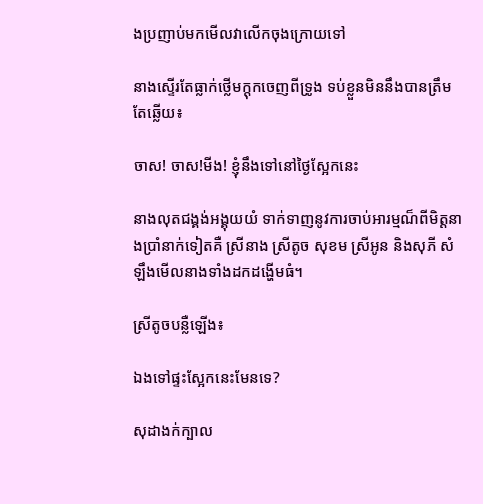ងប្រញាប់មកមើលវាលើកចុងក្រោយទៅ

នាងស្ទើរតែធ្លាក់ថ្លើមក្តុកចេញពីទ្រូង ទប់ខ្លួនមិននឹងបានត្រឹមតែឆ្លើយ៖

ចាស! ចាស!មីង! ខ្ញុំនឹងទៅនៅថ្ងៃស្អែកនេះ

នាងលុតជង្គង់អង្គុយយំ ទាក់ទាញនូវការចាប់អារម្មណ៏ពីមិត្តនាងប្រាំនាក់ទៀតគឺ ស្រីនាង ស្រីតូច សុខម ស្រីអូន និងសុភី សំឡឹងមើលនាងទាំងដកដង្ហើមធំ។

ស្រីតូចបន្លឺឡើង៖

ឯងទៅផ្ទះស្អែកនេះមែនទេ?

សុដាងក់ក្បាល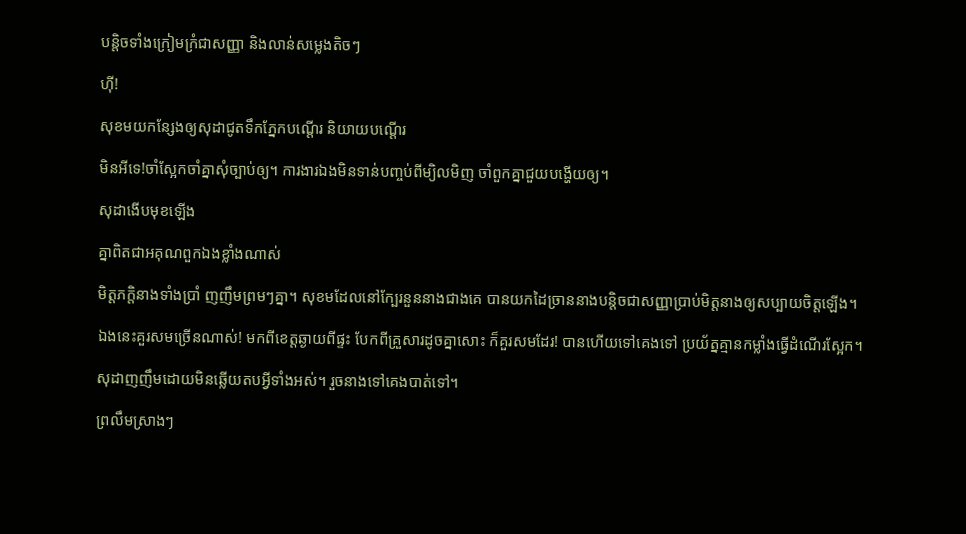បន្តិចទាំងក្រៀមក្រំជាសញ្ញា និងលាន់សម្លេងតិចៗ

ហ៊ី!

សុខមយកន្សែងឲ្យសុដាជូតទឹកភ្នែកបណ្តើរ និយាយបណ្តើរ

មិនអីទេ!ចាំស្អែកចាំគ្នាសុំច្បាប់ឲ្យ។ ការងារឯងមិនទាន់បញ្ចប់ពីម្យិលមិញ ចាំពួកគ្នាជួយបង្ហើយឲ្យ។

សុដាងើបមុខឡើង

គ្នាពិតជាអគុណពួកឯងខ្លាំងណាស់

មិត្តភក្តិនាងទាំងប្រាំ ញញឹមព្រមៗគ្នា។ សុខមដែលនៅក្បែរនួននាងជាងគេ បានយកដៃច្រាននាងបន្តិចជាសញ្ញាប្រាប់មិត្តនាងឲ្យសប្បាយចិត្តឡើង។

ឯងនេះគួរសមច្រើនណាស់! មកពីខេត្តឆ្ងាយពីផ្ទះ បែកពីគ្រួសារដូចគ្នាសោះ ក៏គួរសមដែរ! បានហើយទៅគេងទៅ ប្រយ័ត្នគ្មានកម្លាំងធ្វើដំណើរស្អែក។

សុដាញញឹមដោយមិនឆ្លើយតបអ្វីទាំងអស់។ រួចនាងទៅគេងបាត់ទៅ។

ព្រលឹមស្រាងៗ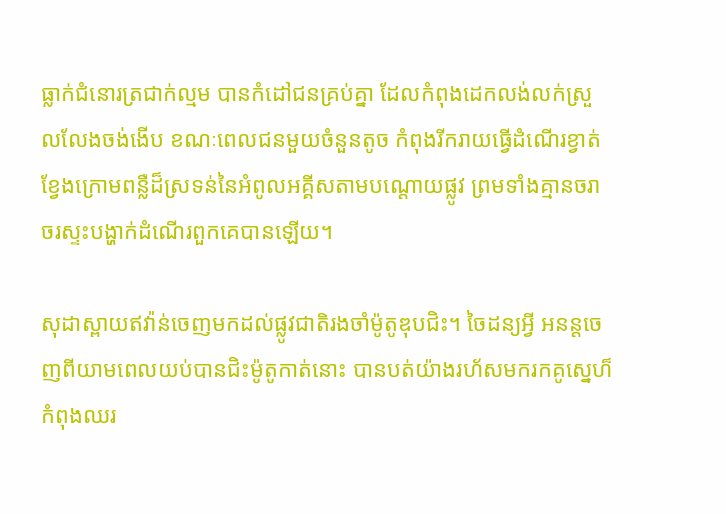ធ្លាក់ជំនោរត្រជាក់ល្មម បានកំដៅជនគ្រប់គ្នា ដែលកំពុងដេកលង់លក់ស្រួលលែងចង់ងើប ខណៈពេលជនមួយចំនួនតូច កំពុងរីករាយធ្វើដំណើរខ្វាត់ខ្វែងក្រោមពន្លឺដ៏ស្រទន់នៃអំពូលអគ្គីសតាមបណ្តោយផ្លូវ ព្រមទាំងគ្មានចរាចរស្ទះបង្ហាក់ដំណើរពួកគេបានឡើយ។

សុដាស្ពាយឥវ៉ាន់ចេញមកដល់ផ្លូវជាតិរងចាំម៉ូតូឌុបជិះ។ ចៃដន្យអ្វី អនន្តចេញពីយាមពេលយប់បានជិះម៉ូតូកាត់នោះ បានបត់យ៉ាងរហ័សមករកគូស្នេហ៏កំពុងឈរ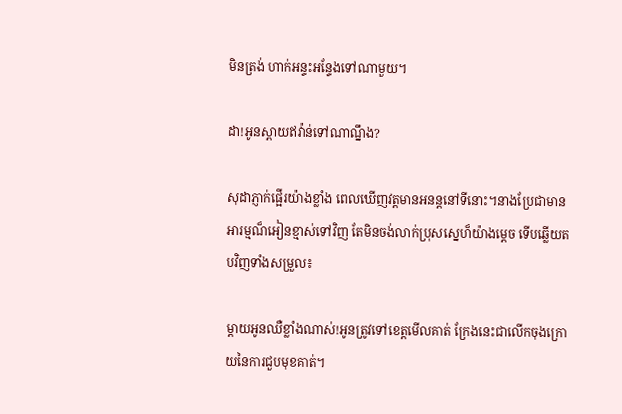មិនត្រង់ ហាក់អន្ទះអន្ទែងទៅណាមួយ។

ដា!អូនស្ពាយឥវ៉ាន់ទៅណាណ្នឹង?

សុដាភ្ញាក់ផ្អើរយ៉ាងខ្លាំង ពេលឃើញវត្តមានអនន្តនៅទីនោះ។នាងប្រែជាមានអារម្មណ៏អៀនខ្មាស់ទៅវិញ តែមិនចង់លាក់ប្រុសស្នេហ៏យ៉ាងម្តេច ទើបឆ្លើយតបវិញទាំងសម្រួល៖

ម្តាយអូនឈឺខ្លាំងណាស់!អូនត្រូវទៅខេត្តមើលគាត់ ក្រែងនេះជាលើកចុងក្រោយនៃការជួបមុខគាត់។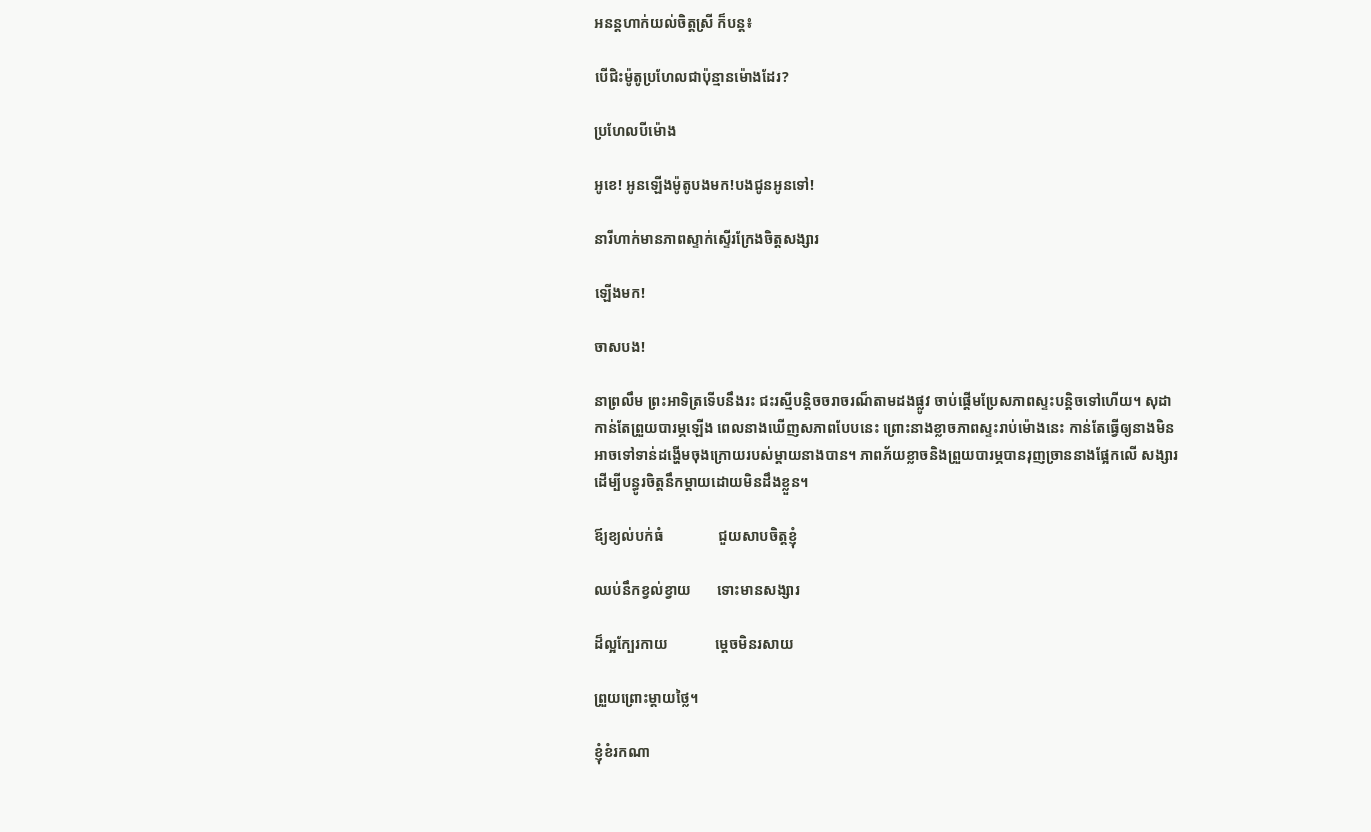អនន្តហាក់យល់ចិត្តស្រី ក៏បន្ត៖

បើជិះម៉ូតូប្រហែលជាប៉ុន្មានម៉ោងដែរ?

ប្រហែលបីម៉ោង

អូខេ! អូនឡើងម៉ូតូបងមក!បងជូនអូនទៅ!

នារីហាក់មានភាពស្ទាក់ស្ទើរក្រែងចិត្តសង្សារ

ឡើងមក!

ចាសបង!

នាព្រលឹម ព្រះអាទិត្រទើបនឹងរះ ជះរស្មីបន្តិចចរាចរណ៏តាមដងផ្លូវ ចាប់ផ្តើមប្រែសភាពស្ទះបន្តិចទៅហើយ។ សុដា កាន់តែព្រួយបារម្ភឡើង ពេលនាងឃើញសភាពបែបនេះ ព្រោះនាងខ្លាចភាពស្ទះរាប់ម៉ោងនេះ កាន់តែធ្វើឲ្យនាងមិនអាចទៅទាន់ដង្ហើមចុងក្រោយរបស់ម្តាយនាងបាន។ ភាពភ័យខ្លាចនិងព្រួយបារម្ភបានរុញច្រាននាងផ្អែកលើ សង្សារដើម្បីបន្ធូរចិត្តនឹកម្តាយដោយមិនដឹងខ្លួន។

ឪ្យខ្យល់បក់ធំ               ជួយសាបចិត្តខ្ញុំ

ឈប់នឹកខ្វល់ខ្វាយ       ទោះមានសង្សារ

ដ៏ល្អក្បែរកាយ             ម្តេចមិនរសាយ

ព្រួយព្រោះម្តាយថ្លៃ។

ខ្ញុំខំរកណា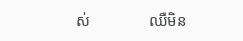ស់               ឈឺមិន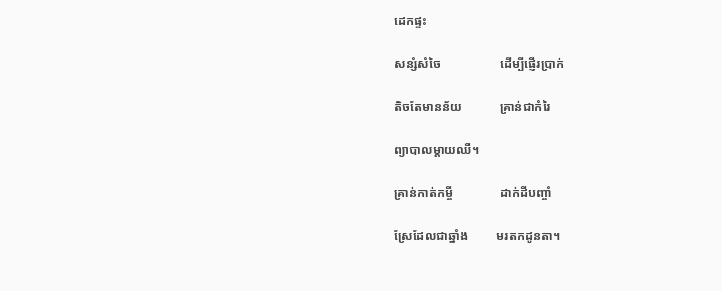ដេកផ្ទះ

សន្សំសំចៃ                   ដើម្បីផ្ញើរប្រាក់

តិចតែមានន័យ            គ្រាន់ជាកំរៃ

ព្យាបាលម្តាយឈឺ។

គ្រាន់កាត់កម្ចី               ដាក់ដីបញ្ចាំ

ស្រែដែលជាឆ្នាំង         មរតកដូនតា។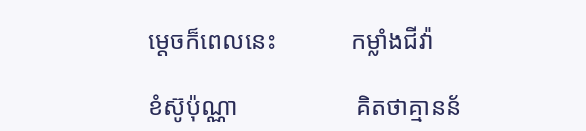ម្តេចក៏ពេលនេះ            កម្លាំងជីវ៉ា

ខំស៊ូប៉ុណ្ណា                   គិតថាគ្មានន័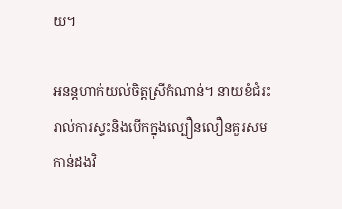យ។

អនន្តហាក់យល់ចិត្តស្រីកំណាន់។ នាយខំជំរះរាល់ការស្ទះនិងបើកក្នុងល្បឿនលឿនគួរសមកាន់ដងវិ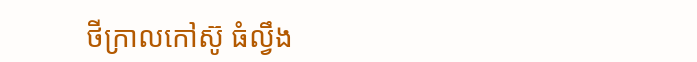ថីក្រាលកៅស៊ូ ធំល្វឹង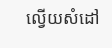ល្វើយសំដៅ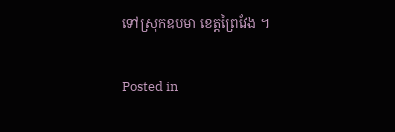ទៅស្រុកឧបមា ខេត្តព្រៃវែង ។

Posted in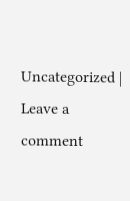Uncategorized | Leave a comment